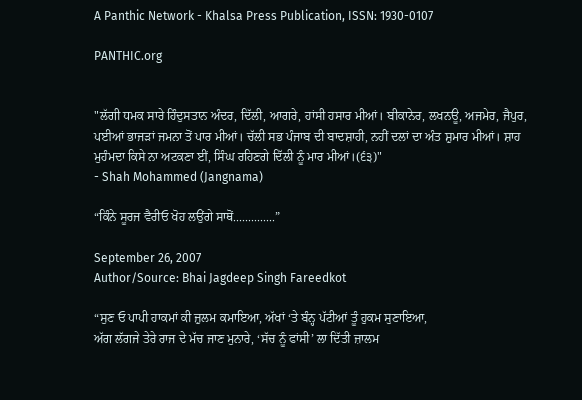A Panthic Network - Khalsa Press Publication, ISSN: 1930-0107

PANTHIC.org


"ਲੱਗੀ ਧਮਕ ਸਾਰੇ ਹਿੰਦੁਸਤਾਨ ਅੰਦਰ, ਦਿੱਲੀ, ਆਗਰੇ, ਹਾਂਸੀ ਹਸਾਰ ਮੀਆਂ। ਬੀਕਾਨੇਰ, ਲਖਨਊ, ਅਜਮੇਰ, ਜੈਪੁਰ, ਪਈਆਂ ਭਾਜੜਾਂ ਜਮਨਾ ਤੋਂ ਪਾਰ ਮੀਆਂ। ਚੱਲੀ ਸਭ ਪੰਜਾਬ ਦੀ ਬਾਦਸ਼ਾਹੀ, ਨਹੀਂ ਦਲਾਂ ਦਾ ਅੰਤ ਸ਼ੁਮਾਰ ਮੀਆਂ। ਸ਼ਾਹ ਮੁਹੰਮਦਾ ਕਿਸੇ ਨਾ ਅਟਕਣਾ ਈਂ, ਸਿੰਘ ਰਹਿਣਗੇ ਦਿੱਲੀ ਨੂੰ ਮਾਰ ਮੀਆਂ।(੬੩)"
- Shah Mohammed (Jangnama)

“ਕਿੰਨੇ ਸੂਰਜ ਵੈਰੀਓ ਖੋਹ ਲਉਂਗੇ ਸਾਥੋਂ..............”

September 26, 2007
Author/Source: Bhai Jagdeep Singh Fareedkot

“ਸੁਣ ਓ ਪਾਪੀ ਹਾਕਮਾਂ ਕੀ ਜ਼ੁਲਮ ਕਮਾਇਆ, ਅੱਖਾਂ ‘ਤੇ ਬੰਨ੍ਹ ਪੱਟੀਆਂ ਤੂੰ ਹੁਕਮ ਸੁਣਾਇਆ,
ਅੱਗ ਲੱਗਜੇ ਤੇਰੇ ਰਾਜ ਦੇ ਮੱਚ ਜਾਣ ਮੁਨਾਰੇ, ‘ਸੱਚ ਨੂੰ ਫਾਂਸੀ’ ਲਾ ਦਿੱਤੀ ਜ਼ਾਲਮ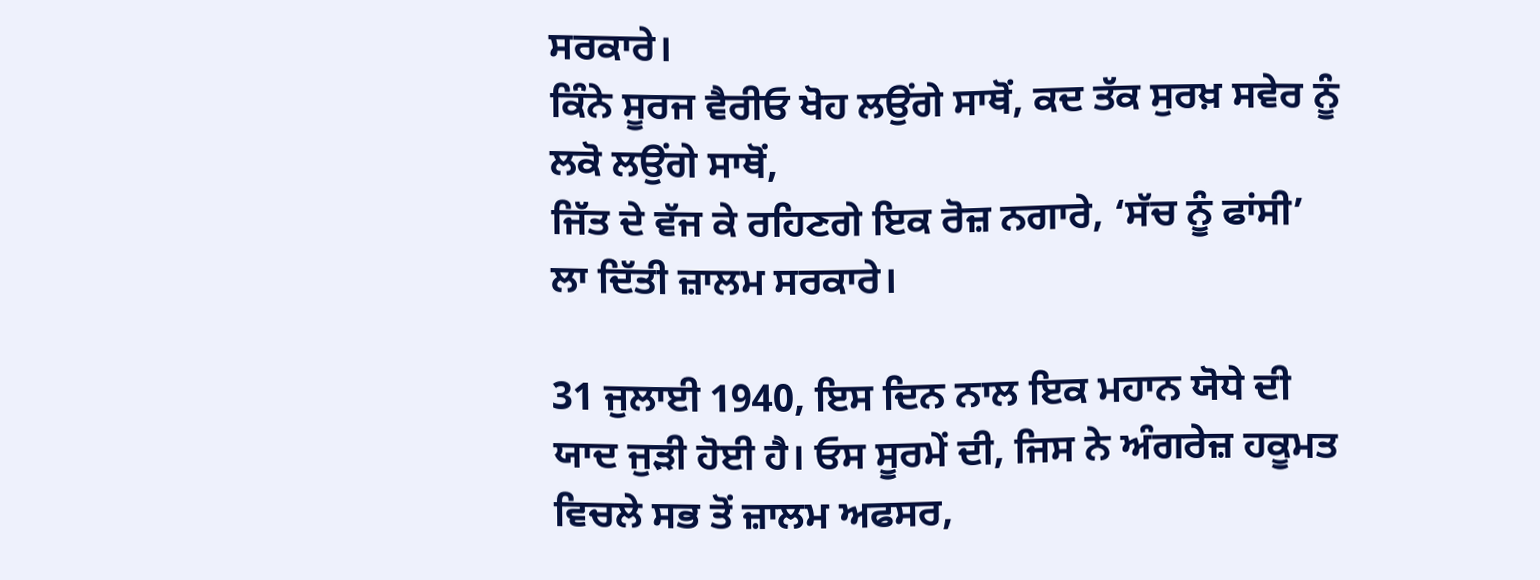ਸਰਕਾਰੇ।
ਕਿੰਨੇ ਸੂਰਜ ਵੈਰੀਓ ਖੋਹ ਲਉਂਗੇ ਸਾਥੋਂ, ਕਦ ਤੱਕ ਸੁਰਖ਼ ਸਵੇਰ ਨੂੰ ਲਕੋ ਲਉਂਗੇ ਸਾਥੋਂ,
ਜਿੱਤ ਦੇ ਵੱਜ ਕੇ ਰਹਿਣਗੇ ਇਕ ਰੋਜ਼ ਨਗਾਰੇ, ‘ਸੱਚ ਨੂੰ ਫਾਂਸੀ’ ਲਾ ਦਿੱਤੀ ਜ਼ਾਲਮ ਸਰਕਾਰੇ।

31 ਜੁਲਾਈ 1940, ਇਸ ਦਿਨ ਨਾਲ ਇਕ ਮਹਾਨ ਯੋਧੇ ਦੀ ਯਾਦ ਜੁੜੀ ਹੋਈ ਹੈ। ਓਸ ਸੂਰਮੇਂ ਦੀ, ਜਿਸ ਨੇ ਅੰਗਰੇਜ਼ ਹਕੂਮਤ ਵਿਚਲੇ ਸਭ ਤੋਂ ਜ਼ਾਲਮ ਅਫਸਰ,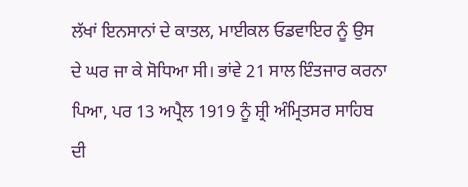ਲੱਖਾਂ ਇਨਸਾਨਾਂ ਦੇ ਕਾਤਲ, ਮਾਈਕਲ ਓਡਵਾਇਰ ਨੂੰ ਉਸ ਦੇ ਘਰ ਜਾ ਕੇ ਸੋਧਿਆ ਸੀ। ਭਾਂਵੇ 21 ਸਾਲ ਇੰਤਜਾਰ ਕਰਨਾ ਪਿਆ, ਪਰ 13 ਅਪ੍ਰੈਲ 1919 ਨੂੰ ਸ਼੍ਰੀ ਅੰਮ੍ਰਿਤਸਰ ਸਾਹਿਬ ਦੀ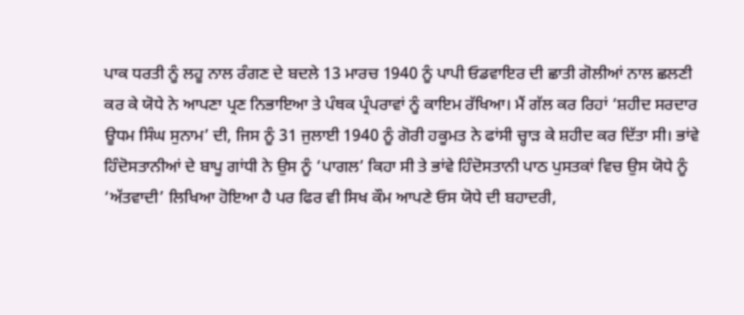ਪਾਕ ਧਰਤੀ ਨੂੰ ਲਹੂ ਨਾਲ ਰੰਗਣ ਦੇ ਬਦਲੇ 13 ਮਾਰਚ 1940 ਨੂੰ ਪਾਪੀ ਓਡਵਾਇਰ ਦੀ ਛਾਤੀ ਗੋਲੀਆਂ ਨਾਲ ਛਲਣੀ ਕਰ ਕੇ ਯੋਧੇ ਨੇ ਆਪਣਾ ਪ੍ਰਣ ਨਿਭਾਇਆ ਤੇ ਪੰਥਕ ਪ੍ਰੰਪਰਾਵਾਂ ਨੂੰ ਕਾਇਮ ਰੱਖਿਆ। ਮੈਂ ਗੱਲ ਕਰ ਰਿਹਾਂ ‘ਸ਼ਹੀਦ ਸਰਦਾਰ ਊਧਮ ਸਿੰਘ ਸੁਨਾਮ’ ਦੀ, ਜਿਸ ਨੂੰ 31 ਜੁਲਾਈ 1940 ਨੂੰ ਗੋਰੀ ਹਕੂਮਤ ਨੇ ਫਾਂਸੀ ਚ੍ਹਾੜ ਕੇ ਸ਼ਹੀਦ ਕਰ ਦਿੱਤਾ ਸੀ। ਭਾਂਵੇ ਹਿੰਦੋਸਤਾਨੀਆਂ ਦੇ ਬਾਪੂ ਗਾਂਧੀ ਨੇ ਉਸ ਨੂੰ ‘ਪਾਗਲ’ ਕਿਹਾ ਸੀ ਤੇ ਭਾਂਵੇ ਹਿੰਦੋਸਤਾਨੀ ਪਾਠ ਪੁਸਤਕਾਂ ਵਿਚ ਉਸ ਯੋਧੇ ਨੂੰ ‘ਅੱਤਵਾਦੀ’ ਲਿਖਿਆ ਹੋਇਆ ਹੈ ਪਰ ਫਿਰ ਵੀ ਸਿਖ ਕੌਮ ਆਪਣੇ ਓਸ ਯੋਧੇ ਦੀ ਬਹਾਦਰੀ,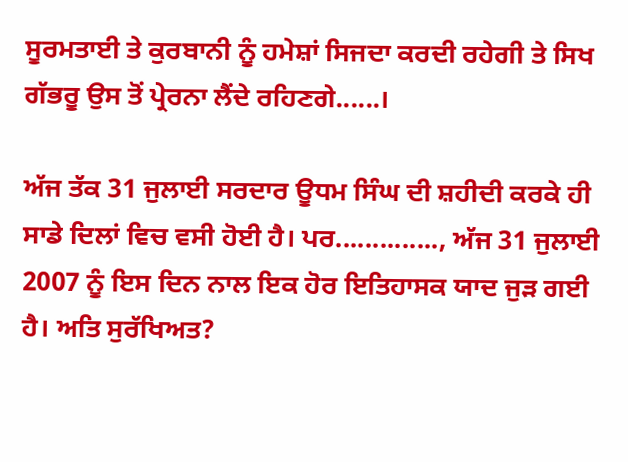ਸੂਰਮਤਾਈ ਤੇ ਕੁਰਬਾਨੀ ਨੂੰ ਹਮੇਸ਼ਾਂ ਸਿਜਦਾ ਕਰਦੀ ਰਹੇਗੀ ਤੇ ਸਿਖ ਗੱਭਰੂ ਉਸ ਤੋਂ ਪ੍ਰੇਰਨਾ ਲੈਂਦੇ ਰਹਿਣਗੇ......।

ਅੱਜ ਤੱਕ 31 ਜੁਲਾਈ ਸਰਦਾਰ ਊਧਮ ਸਿੰਘ ਦੀ ਸ਼ਹੀਦੀ ਕਰਕੇ ਹੀ ਸਾਡੇ ਦਿਲਾਂ ਵਿਚ ਵਸੀ ਹੋਈ ਹੈ। ਪਰ.............., ਅੱਜ 31 ਜੁਲਾਈ 2007 ਨੂੰ ਇਸ ਦਿਨ ਨਾਲ ਇਕ ਹੋਰ ਇਤਿਹਾਸਕ ਯਾਦ ਜੁੜ ਗਈ ਹੈ। ਅਤਿ ਸੁਰੱਖਿਅਤ?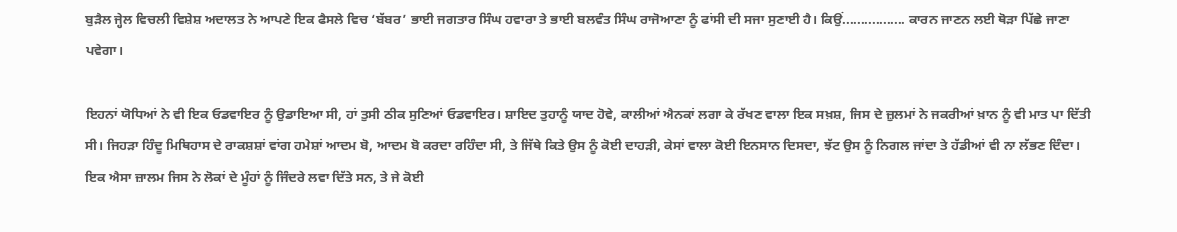ਬੁੜੈਲ ਜ੍ਹੇਲ ਵਿਚਲੀ ਵਿਸ਼ੇਸ਼ ਅਦਾਲਤ ਨੇ ਆਪਣੇ ਇਕ ਫੈਸਲੇ ਵਿਚ ‘ਬੱਬਰ’ ਭਾਈ ਜਗਤਾਰ ਸਿੰਘ ਹਵਾਰਾ ਤੇ ਭਾਈ ਬਲਵੰਤ ਸਿੰਘ ਰਾਜੋਆਣਾ ਨੂੰ ਫਾਂਸੀ ਦੀ ਸਜਾ ਸੁਣਾਈ ਹੈ। ਕਿਉਂ................. ਕਾਰਨ ਜਾਣਨ ਲਈ ਥੋੜਾ ਪਿੱਛੇ ਜਾਣਾ ਪਵੇਗਾ।

ਇਹਨਾਂ ਯੋਧਿਆਂ ਨੇ ਵੀ ਇਕ ਓਡਵਾਇਰ ਨੂੰ ਉਡਾਇਆ ਸੀ, ਹਾਂ ਤੁਸੀ ਠੀਕ ਸੁਣਿਆਂ ਓਡਵਾਇਰ। ਸ਼ਾਇਦ ਤੁਹਾਨੂੰ ਯਾਦ ਹੋਵੇ, ਕਾਲੀਆਂ ਐਨਕਾਂ ਲਗਾ ਕੇ ਰੱਖਣ ਵਾਲਾ ਇਕ ਸਖ਼ਸ਼, ਜਿਸ ਦੇ ਜ਼ੁਲਮਾਂ ਨੇ ਜਕਰੀਆਂ ਖ਼ਾਨ ਨੂੰ ਵੀ ਮਾਤ ਪਾ ਦਿੱਤੀ ਸੀ। ਜਿਹੜਾ ਹਿੰਦੂ ਮਿਥਿਹਾਸ ਦੇ ਰਾਕਸ਼ਸ਼ਾਂ ਵਾਂਗ ਹਮੇਸ਼ਾਂ ਆਦਮ ਬੋ, ਆਦਮ ਬੋ ਕਰਦਾ ਰਹਿੰਦਾ ਸੀ, ਤੇ ਜਿੱਥੇ ਕਿਤੇ ਉਸ ਨੂੰ ਕੋਈ ਦਾਹੜੀ, ਕੇਸਾਂ ਵਾਲਾ ਕੋਈ ਇਨਸਾਨ ਦਿਸਦਾ, ਝੱਟ ਉਸ ਨੂੰ ਨਿਗਲ ਜਾਂਦਾ ਤੇ ਹੱਡੀਆਂ ਵੀ ਨਾ ਲੱਭਣ ਦਿੰਦਾ। ਇਕ ਐਸਾ ਜ਼ਾਲਮ ਜਿਸ ਨੇ ਲੋਕਾਂ ਦੇ ਮੂੰਹਾਂ ਨੂੰ ਜਿੰਦਰੇ ਲਵਾ ਦਿੱਤੇ ਸਨ, ਤੇ ਜੇ ਕੋਈ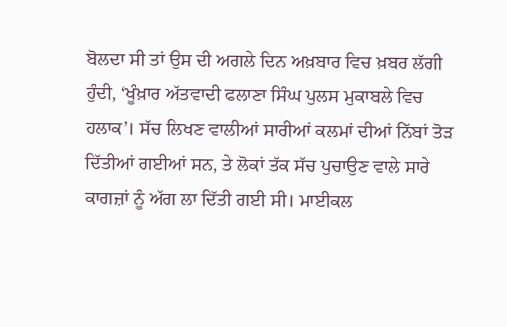ਬੋਲਦਾ ਸੀ ਤਾਂ ਉਸ ਦੀ ਅਗਲੇ ਦਿਨ ਅਖ਼ਬਾਰ ਵਿਚ ਖ਼ਬਰ ਲੱਗੀ ਹੁੰਦੀ, ‘ਖੂੰਖ਼ਾਰ ਅੱਤਵਾਦੀ ਫਲਾਣਾ ਸਿੰਘ ਪੁਲਸ ਮੁਕਾਬਲੇ ਵਿਚ ਹਲਾਕ’। ਸੱਚ ਲਿਖਣ ਵਾਲੀਆਂ ਸਾਰੀਆਂ ਕਲਮਾਂ ਦੀਆਂ ਨਿੱਬਾਂ ਤੋੜ ਦਿੱਤੀਆਂ ਗਈਆਂ ਸਨ, ਤੇ ਲੋਕਾਂ ਤੱਕ ਸੱਚ ਪੁਚਾਉਣ ਵਾਲੇ ਸਾਰੇ ਕਾਗਜ਼ਾਂ ਨੂੰ ਅੱਗ ਲਾ ਦਿੱਤੀ ਗਈ ਸੀ। ਮਾਈਕਲ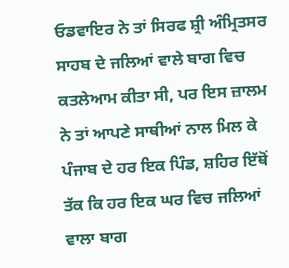ਓਡਵਾਇਰ ਨੇ ਤਾਂ ਸਿਰਫ ਸ਼੍ਰੀ ਅੰਮ੍ਰਿਤਸਰ ਸਾਹਬ ਦੇ ਜਲਿਆਂ ਵਾਲੇ ਬਾਗ ਵਿਚ ਕਤਲੇਆਮ ਕੀਤਾ ਸੀ, ਪਰ ਇਸ ਜ਼ਾਲਮ ਨੇ ਤਾਂ ਆਪਣੇ ਸਾਥੀਆਂ ਨਾਲ ਮਿਲ ਕੇ ਪੰਜਾਬ ਦੇ ਹਰ ਇਕ ਪਿੰਡ, ਸ਼ਹਿਰ ਇੱਥੋਂ ਤੱਕ ਕਿ ਹਰ ਇਕ ਘਰ ਵਿਚ ਜਲਿਆਂ ਵਾਲਾ ਬਾਗ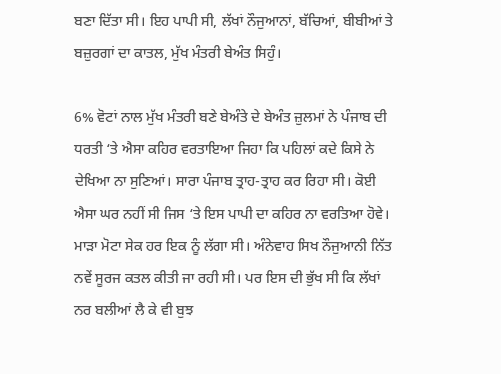ਬਣਾ ਦਿੱਤਾ ਸੀ। ਇਹ ਪਾਪੀ ਸੀ, ਲੱਖਾਂ ਨੌਜੁਆਨਾਂ, ਬੱਚਿਆਂ, ਬੀਬੀਆਂ ਤੇ ਬਜ਼ੁਰਗਾਂ ਦਾ ਕਾਤਲ, ਮੁੱਖ ਮੰਤਰੀ ਬੇਅੰਤ ਸਿਹੁੰ।

6% ਵੋਟਾਂ ਨਾਲ ਮੁੱਖ ਮੰਤਰੀ ਬਣੇ ਬੇਅੰਤੇ ਦੇ ਬੇਅੰਤ ਜ਼ੁਲਮਾਂ ਨੇ ਪੰਜਾਬ ਦੀ ਧਰਤੀ ‘ਤੇ ਐਸਾ ਕਹਿਰ ਵਰਤਾਇਆ ਜਿਹਾ ਕਿ ਪਹਿਲਾਂ ਕਦੇ ਕਿਸੇ ਨੇ ਦੇਖਿਆ ਨਾ ਸੁਣਿਆਂ। ਸਾਰਾ ਪੰਜਾਬ ਤ੍ਰਾਹ-ਤ੍ਰਾਹ ਕਰ ਰਿਹਾ ਸੀ। ਕੋਈ ਐਸਾ ਘਰ ਨਹੀਂ ਸੀ ਜਿਸ ‘ਤੇ ਇਸ ਪਾਪੀ ਦਾ ਕਹਿਰ ਨਾ ਵਰਤਿਆ ਹੋਵੇ। ਮਾੜਾ ਮੋਟਾ ਸੇਕ ਹਰ ਇਕ ਨੂੰ ਲੱਗਾ ਸੀ। ਅੰਨੇਵਾਹ ਸਿਖ ਨੌਜੁਆਨੀ ਨਿੱਤ ਨਵੇਂ ਸੂਰਜ ਕਤਲ ਕੀਤੀ ਜਾ ਰਹੀ ਸੀ। ਪਰ ਇਸ ਦੀ ਭੁੱਖ ਸੀ ਕਿ ਲੱਖਾਂ ਨਰ ਬਲੀਆਂ ਲੈ ਕੇ ਵੀ ਬੁਝ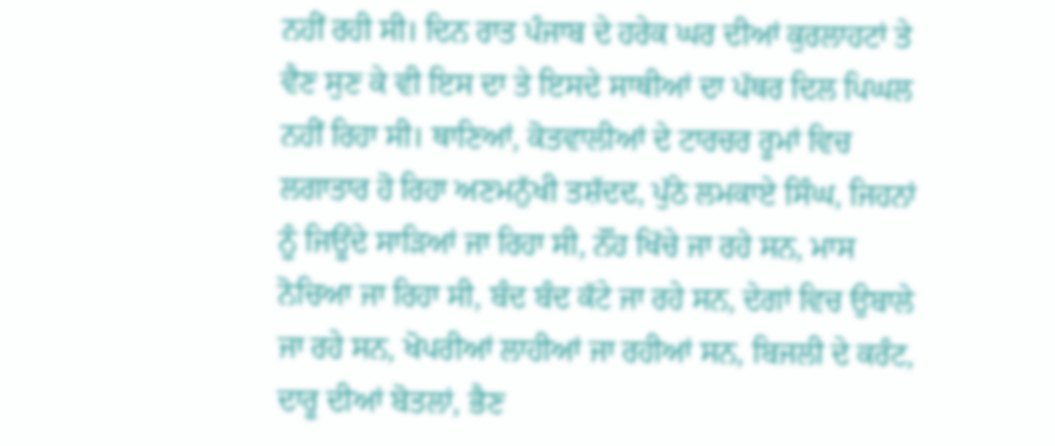ਨਹੀਂ ਰਹੀ ਸੀ। ਦਿਨ ਰਾਤ ਪੰਜਾਬ ਦੇ ਹਰੇਕ ਘਰ ਦੀਆਂ ਕੁਰਲਾਹਟਾਂ ਤੇ ਵੈਣ ਸੁਣ ਕੇ ਵੀ ਇਸ ਦਾ ਤੇ ਇਸਦੇ ਸਾਥੀਆਂ ਦਾ ਪੱਥਰ ਦਿਲ ਪਿਘਲ ਨਹੀਂ ਰਿਹਾ ਸੀ। ਥਾਣਿਆਂ, ਕੋਤਵਾਲੀਆਂ ਦੇ ਟਾਰਚਰ ਰੂਮਾਂ ਵਿਚ ਲਗਾਤਾਰ ਹੋ ਰਿਹਾ ਅਣਮਨੁੱਖੀ ਤਸ਼ੱਦਦ, ਪੁੱਠੇ ਲਮਕਾਏ ਸਿੰਘ, ਜਿਹਨਾਂ ਨੂੰ ਜਿਊਂਦੇ ਸਾੜਿਆਂ ਜਾ ਰਿਹਾ ਸੀ, ਨੌਂਹ ਖਿੱਚੇ ਜਾ ਰਹੇ ਸਨ, ਮਾਸ ਨੋਚਿਆ ਜਾ ਰਿਹਾ ਸੀ, ਬੰਦ ਬੰਦ ਕੱਟੇ ਜਾ ਰਹੇ ਸਨ, ਦੇਗਾਂ ਵਿਚ ਉਬਾਲੇ ਜਾ ਰਹੇ ਸਨ, ਖੋਪਰੀਆਂ ਲਾਹੀਆਂ ਜਾ ਰਹੀਆਂ ਸਨ, ਬਿਜਲੀ ਦੇ ਕਰੰਟ, ਦਾਰੂ ਦੀਆਂ ਬੋਤਲਾਂ, ਭੈਣ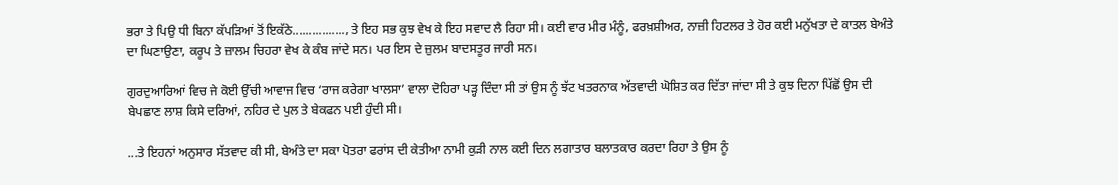ਭਰਾ ਤੇ ਪਿਉ ਧੀ ਬਿਨਾ ਕੱਪੜਿਆਂ ਤੋਂ ਇਕੱਠੇ................, ਤੇ ਇਹ ਸਭ ਕੁਝ ਵੇਖ ਕੇ ਇਹ ਸਵਾਦ ਲੈ ਰਿਹਾ ਸੀ। ਕਈ ਵਾਰ ਮੀਰ ਮੰਨੂੰ, ਫਰਖ਼ਸ਼ੀਅਰ, ਨਾਜ਼ੀ ਹਿਟਲਰ ਤੇ ਹੋਰ ਕਈ ਮਨੁੱਖਤਾ ਦੇ ਕਾਤਲ ਬੇਅੰਤੇ ਦਾ ਘਿਣਾਉਣਾ, ਕਰੂਪ ਤੇ ਜ਼ਾਲਮ ਚਿਹਰਾ ਵੇਖ ਕੇ ਕੰਬ ਜਾਂਦੇ ਸਨ। ਪਰ ਇਸ ਦੇ ਜ਼ੁਲਮ ਬਾਦਸਤੂਰ ਜਾਰੀ ਸਨ।

ਗੁਰਦੁਆਰਿਆਂ ਵਿਚ ਜੇ ਕੋਈ ਉੱਚੀ ਆਵਾਜ ਵਿਚ ‘ਰਾਜ ਕਰੇਗਾ ਖਾਲਸਾ’ ਵਾਲਾ ਦੋਹਿਰਾ ਪੜ੍ਹ ਦਿੰਦਾ ਸੀ ਤਾਂ ਉਸ ਨੂੰ ਝੱਟ ਖਤਰਨਾਕ ਅੱਤਵਾਦੀ ਘੋਸ਼ਿਤ ਕਰ ਦਿੱਤਾ ਜਾਂਦਾ ਸੀ ਤੇ ਕੁਝ ਦਿਨਾ ਪਿੱਛੋਂ ਉਸ ਦੀ ਬੇਪਛਾਣ ਲਾਸ਼ ਕਿਸੇ ਦਰਿਆਂ, ਨਹਿਰ ਦੇ ਪੁਲ ਤੇ ਬੇਕਫਨ ਪਈ ਹੁੰਦੀ ਸੀ।

...ਤੇ ਇਹਨਾਂ ਅਨੁਸਾਰ ਸੱਤਵਾਦ ਕੀ ਸੀ, ਬੇਅੰਤੇ ਦਾ ਸਕਾ ਪੋਤਰਾ ਫਰਾਂਸ ਦੀ ਕੇਤੀਆ ਨਾਮੀ ਕੁੜੀ ਨਾਲ ਕਈ ਦਿਨ ਲਗਾਤਾਰ ਬਲਾਤਕਾਰ ਕਰਦਾ ਰਿਹਾ ਤੇ ਉਸ ਨੂੰ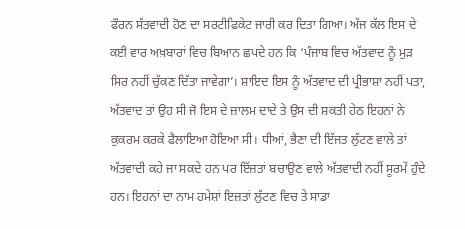ਫੌਰਨ ਸੱਤਵਾਦੀ ਹੋਣ ਦਾ ਸਰਟੀਫਿਕੇਟ ਜਾਰੀ ਕਰ ਦਿਤਾ ਗਿਆ। ਅੱਜ ਕੱਲ ਇਸ ਦੇ ਕਈ ਵਾਰ ਅਖ਼ਬਾਰਾਂ ਵਿਚ ਬਿਆਨ ਛਪਦੇ ਹਨ ਕਿ ‘ਪੰਜਾਬ ਵਿਚ ਅੱਤਵਾਦ ਨੂੰ ਮੁੜ ਸਿਰ ਨਹੀਂ ਚੁੱਕਣ ਦਿੱਤਾ ਜਾਵੇਗਾ’। ਸ਼ਾਇਦ ਇਸ ਨੂੰ ਅੱਤਵਾਦ ਦੀ ਪ੍ਰੀਭਾਸ਼ਾ ਨਹੀਂ ਪਤਾ, ਅੱਤਵਾਦ ਤਾਂ ਉਹ ਸੀ ਜੋ ਇਸ ਦੇ ਜ਼ਾਲਮ ਦਾਦੇ ਤੇ ਉਸ ਦੀ ਸ਼ਕਤੀ ਹੇਠ ਇਹਨਾਂ ਨੇ ਕੁਕਰਮ ਕਰਕੇ ਫੈਲਾਇਆ ਹੋਇਆ ਸੀ। ਧੀਆਂ, ਭੈਣਾ ਦੀ ਇੱਜਤ ਲੁੱਟਣ ਵਾਲੇ ਤਾਂ ਅੱਤਵਾਦੀ ਕਹੇ ਜਾ ਸਕਦੇ ਹਨ ਪਰ ਇੱਜ਼ਤਾਂ ਬਚਾਉਣ ਵਾਲੇ ਅੱਤਵਾਦੀ ਨਹੀਂ ਸੂਰਮੇਂ ਹੁੰਦੇ ਹਨ। ਇਹਨਾਂ ਦਾ ਨਾਮ ਹਮੇਸ਼ਾਂ ਇਜ਼ਤਾਂ ਲੁੱਟਣ ਵਿਚ ਤੇ ਸਾਡਾ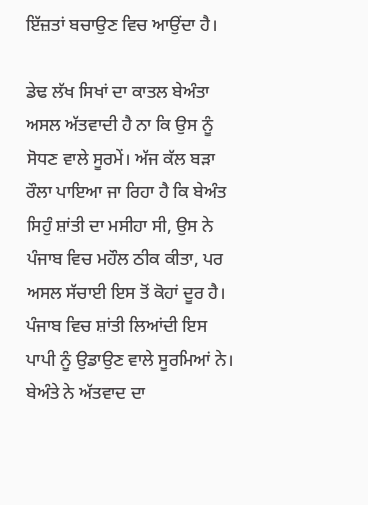ਇੱਜ਼ਤਾਂ ਬਚਾਉਣ ਵਿਚ ਆਉਂਦਾ ਹੈ।

ਡੇਢ ਲੱਖ ਸਿਖਾਂ ਦਾ ਕਾਤਲ ਬੇਅੰਤਾ ਅਸਲ ਅੱਤਵਾਦੀ ਹੈ ਨਾ ਕਿ ਉਸ ਨੂੰ ਸੋਧਣ ਵਾਲੇ ਸੂਰਮੇਂ। ਅੱਜ ਕੱਲ ਬੜਾ ਰੌਲਾ ਪਾਇਆ ਜਾ ਰਿਹਾ ਹੈ ਕਿ ਬੇਅੰਤ ਸਿਹੁੰ ਸ਼ਾਂਤੀ ਦਾ ਮਸੀਹਾ ਸੀ, ਉਸ ਨੇ ਪੰਜਾਬ ਵਿਚ ਮਹੌਲ ਠੀਕ ਕੀਤਾ, ਪਰ ਅਸਲ ਸੱਚਾਈ ਇਸ ਤੋਂ ਕੋਹਾਂ ਦੂਰ ਹੈ। ਪੰਜਾਬ ਵਿਚ ਸ਼ਾਂਤੀ ਲਿਆਂਦੀ ਇਸ ਪਾਪੀ ਨੂੰ ਉਡਾਉਣ ਵਾਲੇ ਸੂਰਮਿਆਂ ਨੇ। ਬੇਅੰਤੇ ਨੇ ਅੱਤਵਾਦ ਦਾ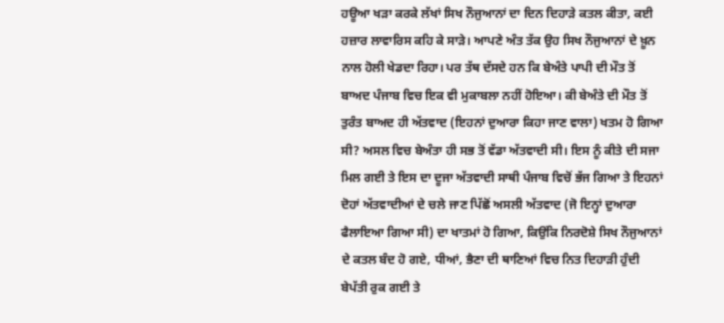ਹਊਆ ਖੜਾ ਕਰਕੇ ਲੱਖਾਂ ਸਿਖ ਨੌਜੁਆਨਾਂ ਦਾ ਦਿਨ ਦਿਹਾੜੇ ਕਤਲ ਕੀਤਾ, ਕਈ ਹਜ਼ਾਰ ਲਾਵਾਰਿਸ ਕਹਿ ਕੇ ਸਾੜੇ। ਆਪਣੇ ਅੰਤ ਤੱਕ ਉਹ ਸਿਖ ਨੌਜੁਆਨਾਂ ਦੇ ਖ਼ੂਨ ਨਾਲ ਹੋਲੀ ਖੇਡਦਾ ਰਿਹਾ। ਪਰ ਤੱਥ ਦੱਸਦੇ ਹਨ ਕਿ ਬੇਅੰਤੇ ਪਾਪੀ ਦੀ ਮੌਤ ਤੋਂ ਬਾਅਦ ਪੰਜਾਬ ਵਿਚ ਇਕ ਵੀ ਮੁਕਾਬਲਾ ਨਹੀਂ ਹੋਇਆ। ਕੀ ਬੇਅੰਤੇ ਦੀ ਮੌਤ ਤੋਂ ਤੁਰੰਤ ਬਾਅਦ ਹੀ ਅੱਤਵਾਦ (ਇਹਨਾਂ ਦੁਆਰਾ ਕਿਹਾ ਜਾਣ ਵਾਲਾ) ਖਤਮ ਹੋ ਗਿਆ ਸੀ? ਅਸਲ ਵਿਚ ਬੇਅੰਤਾ ਹੀ ਸਭ ਤੋਂ ਵੱਡਾ ਅੱਤਵਾਦੀ ਸੀ। ਇਸ ਨੂੰ ਕੀਤੇ ਦੀ ਸਜਾ ਮਿਲ ਗਈ ਤੇ ਇਸ ਦਾ ਦੂਜਾ ਅੱਤਵਾਦੀ ਸਾਥੀ ਪੰਜਾਬ ਵਿਚੋਂ ਭੱਜ ਗਿਆ ਤੇ ਇਹਨਾਂ ਦੋਹਾਂ ਅੱਤਵਾਦੀਆਂ ਦੇ ਚਲੇ ਜਾਣ ਪਿੱਛੋਂ ਅਸਲੀ ਅੱਤਵਾਦ (ਜੋ ਇਨ੍ਹਾਂ ਦੁਆਰਾ ਫੈਲਾਇਆ ਗਿਆ ਸੀ) ਦਾ ਖਾਤਮਾਂ ਹੋ ਗਿਆ, ਕਿਉਂਕਿ ਨਿਰਦੋਸ਼ੇ ਸਿਖ ਨੌਜੁਆਨਾਂ ਦੇ ਕਤਲ ਬੰਦ ਹੋ ਗਏ, ਧੀਆਂ, ਭੈਣਾ ਦੀ ਥਾਣਿਆਂ ਵਿਚ ਨਿਤ ਦਿਹਾੜੀ ਹੁੰਦੀ ਬੇਪੱਤੀ ਰੁਕ ਗਈ ਤੇ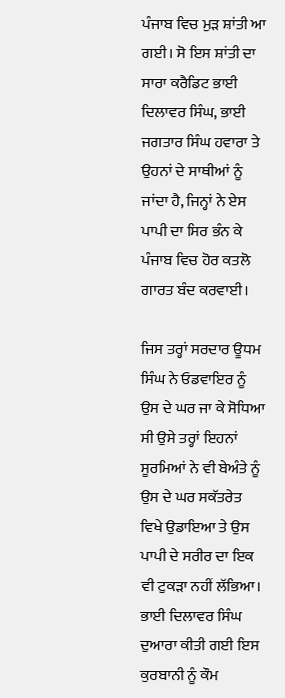ਪੰਜਾਬ ਵਿਚ ਮੁੜ ਸ਼ਾਂਤੀ ਆ ਗਈ। ਸੋ ਇਸ ਸ਼ਾਂਤੀ ਦਾ ਸਾਰਾ ਕਰੈਡਿਟ ਭਾਈ ਦਿਲਾਵਰ ਸਿੰਘ, ਭਾਈ ਜਗਤਾਰ ਸਿੰਘ ਹਵਾਰਾ ਤੇ ਉਹਨਾਂ ਦੇ ਸਾਥੀਆਂ ਨੂੰ ਜਾਂਦਾ ਹੈ, ਜਿਨ੍ਹਾਂ ਨੇ ਏਸ ਪਾਪੀ ਦਾ ਸਿਰ ਭੰਨ ਕੇ ਪੰਜਾਬ ਵਿਚ ਹੋਰ ਕਤਲੋ ਗਾਰਤ ਬੰਦ ਕਰਵਾਈ।

ਜਿਸ ਤਰ੍ਹਾਂ ਸਰਦਾਰ ਊਧਮ ਸਿੰਘ ਨੇ ਓਡਵਾਇਰ ਨੂੰ ਉਸ ਦੇ ਘਰ ਜਾ ਕੇ ਸੋਧਿਆ ਸੀ ਉਸੇ ਤਰ੍ਹਾਂ ਇਹਨਾਂ ਸੂਰਮਿਆਂ ਨੇ ਵੀ ਬੇਅੰਤੇ ਨੂੰ ਉਸ ਦੇ ਘਰ ਸਕੱਤਰੇਤ ਵਿਖੇ ਉਡਾਇਆ ਤੇ ਉਸ ਪਾਪੀ ਦੇ ਸਰੀਰ ਦਾ ਇਕ ਵੀ ਟੁਕੜਾ ਨਹੀਂ ਲੱਭਿਆ। ਭਾਈ ਦਿਲਾਵਰ ਸਿੰਘ ਦੁਆਰਾ ਕੀਤੀ ਗਈ ਇਸ ਕੁਰਬਾਨੀ ਨੂੰ ਕੌਮ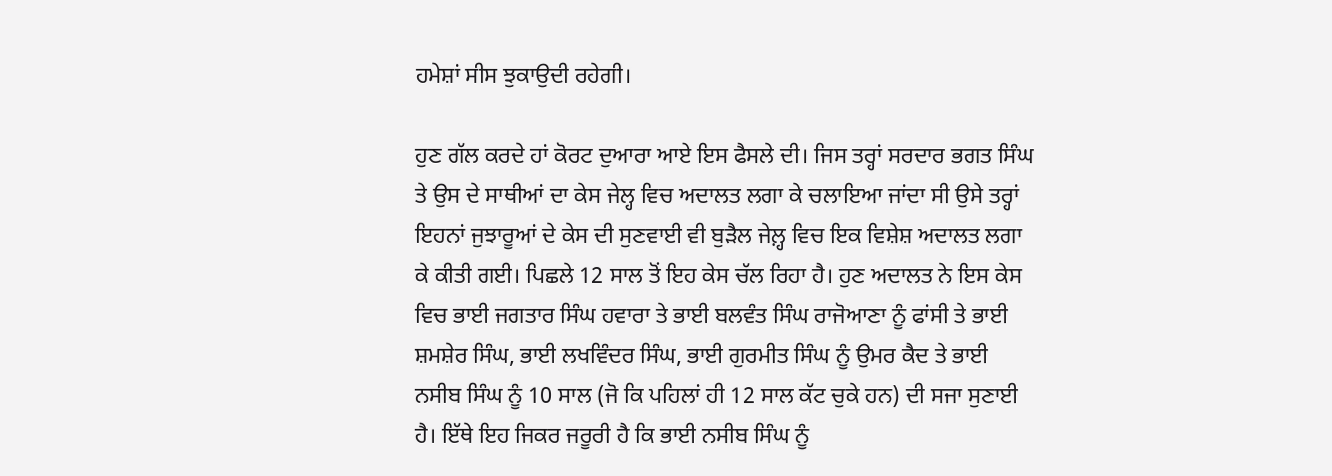ਹਮੇਸ਼ਾਂ ਸੀਸ ਝੁਕਾਉਦੀ ਰਹੇਗੀ।

ਹੁਣ ਗੱਲ ਕਰਦੇ ਹਾਂ ਕੋਰਟ ਦੁਆਰਾ ਆਏ ਇਸ ਫੈਸਲੇ ਦੀ। ਜਿਸ ਤਰ੍ਹਾਂ ਸਰਦਾਰ ਭਗਤ ਸਿੰਘ ਤੇ ਉਸ ਦੇ ਸਾਥੀਆਂ ਦਾ ਕੇਸ ਜੇਲ੍ਹ ਵਿਚ ਅਦਾਲਤ ਲਗਾ ਕੇ ਚਲਾਇਆ ਜਾਂਦਾ ਸੀ ਉਸੇ ਤਰ੍ਹਾਂ ਇਹਨਾਂ ਜੁਝਾਰੂਆਂ ਦੇ ਕੇਸ ਦੀ ਸੁਣਵਾਈ ਵੀ ਬੁੜੈਲ ਜੇਲ਼੍ਹ ਵਿਚ ਇਕ ਵਿਸ਼ੇਸ਼ ਅਦਾਲਤ ਲਗਾ ਕੇ ਕੀਤੀ ਗਈ। ਪਿਛਲੇ 12 ਸਾਲ ਤੋਂ ਇਹ ਕੇਸ ਚੱਲ ਰਿਹਾ ਹੈ। ਹੁਣ ਅਦਾਲਤ ਨੇ ਇਸ ਕੇਸ ਵਿਚ ਭਾਈ ਜਗਤਾਰ ਸਿੰਘ ਹਵਾਰਾ ਤੇ ਭਾਈ ਬਲਵੰਤ ਸਿੰਘ ਰਾਜੋਆਣਾ ਨੂੰ ਫਾਂਸੀ ਤੇ ਭਾਈ ਸ਼ਮਸ਼ੇਰ ਸਿੰਘ, ਭਾਈ ਲਖਵਿੰਦਰ ਸਿੰਘ, ਭਾਈ ਗੁਰਮੀਤ ਸਿੰਘ ਨੂੰ ਉਮਰ ਕੈਦ ਤੇ ਭਾਈ ਨਸੀਬ ਸਿੰਘ ਨੂੰ 10 ਸਾਲ (ਜੋ ਕਿ ਪਹਿਲਾਂ ਹੀ 12 ਸਾਲ ਕੱਟ ਚੁਕੇ ਹਨ) ਦੀ ਸਜਾ ਸੁਣਾਈ ਹੈ। ਇੱਥੇ ਇਹ ਜਿਕਰ ਜਰੂਰੀ ਹੈ ਕਿ ਭਾਈ ਨਸੀਬ ਸਿੰਘ ਨੂੰ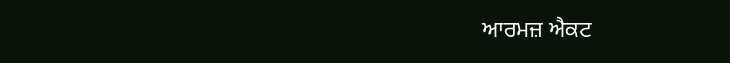ਆਰਮਜ਼ ਐਕਟ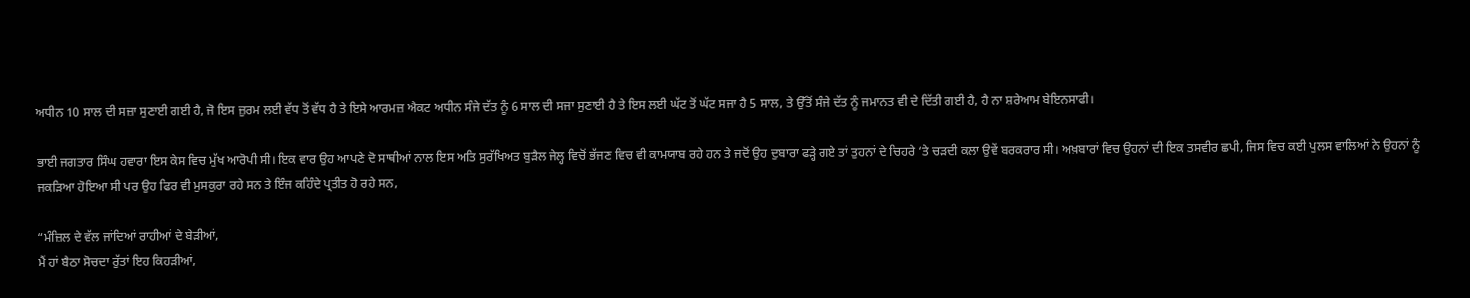ਅਧੀਨ 10 ਸਾਲ ਦੀ ਸਜ਼ਾ ਸੁਣਾਈ ਗਈ ਹੈ, ਜੋ ਇਸ ਜ਼ੁਰਮ ਲਈ ਵੱਧ ਤੋਂ ਵੱਧ ਹੈ ਤੇ ਇਸੇ ਆਰਮਜ਼ ਐਕਟ ਅਧੀਨ ਸੰਜੇ ਦੱਤ ਨੂੰ 6 ਸਾਲ ਦੀ ਸਜਾ ਸੁਣਾਈ ਹੈ ਤੇ ਇਸ ਲਈ ਘੱਟ ਤੋਂ ਘੱਟ ਸਜਾ ਹੈ 5 ਸਾਲ, ਤੇ ਉੱਤੋਂ ਸੰਜੇ ਦੱਤ ਨੂੰ ਜਮਾਨਤ ਵੀ ਦੇ ਦਿੱਤੀ ਗਈ ਹੈ, ਹੈ ਨਾ ਸ਼ਰੇਆਮ ਬੇਇਨਸਾਫੀ।

ਭਾਈ ਜਗਤਾਰ ਸਿੰਘ ਹਵਾਰਾ ਇਸ ਕੇਸ ਵਿਚ ਮੁੱਖ ਆਰੋਪੀ ਸੀ। ਇਕ ਵਾਰ ਉਹ ਆਪਣੇ ਦੋ ਸਾਥੀਆਂ ਨਾਲ ਇਸ ਅਤਿ ਸੁਰੱਖਿਅਤ ਬੁੜੈਲ ਜੇਲ੍ਹ ਵਿਚੋਂ ਭੱਜਣ ਵਿਚ ਵੀ ਕਾਮਯਾਬ ਰਹੇ ਹਨ ਤੇ ਜਦੋਂ ਉਹ ਦੁਬਾਰਾ ਫੜ੍ਹੇ ਗਏ ਤਾਂ ਤੁਹਨਾਂ ਦੇ ਚਿਹਰੇ ‘ਤੇ ਚੜਦੀ ਕਲਾ ਉਵੇਂ ਬਰਕਰਾਰ ਸੀ। ਅਖ਼ਬਾਰਾਂ ਵਿਚ ਉਹਨਾਂ ਦੀ ਇਕ ਤਸਵੀਰ ਛਪੀ, ਜਿਸ ਵਿਚ ਕਈ ਪੁਲਸ ਵਾਲਿਆਂ ਨੇ ਉਹਨਾਂ ਨੂੰ ਜਕੜਿਆ ਹੋਇਆ ਸੀ ਪਰ ਉਹ ਫਿਰ ਵੀ ਮੁਸਕੁਰਾ ਰਹੇ ਸਨ ਤੇ ਇੰਜ ਕਹਿੰਦੇ ਪ੍ਰਤੀਤ ਹੋ ਰਹੇ ਸਨ,

“ਮੰਜ਼ਿਲ ਦੇ ਵੱਲ ਜਾਂਦਿਆਂ ਰਾਹੀਆਂ ਦੇ ਬੇੜੀਆਂ,
ਮੈਂ ਹਾਂ ਬੈਠਾ ਸੋਚਦਾ ਰੁੱਤਾਂ ਇਹ ਕਿਹੜੀਆਂ,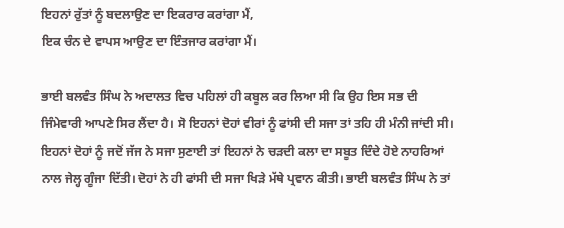ਇਹਨਾਂ ਰੁੱਤਾਂ ਨੂੰ ਬਦਲਾਉਣ ਦਾ ਇਕਰਾਰ ਕਰਾਂਗਾ ਮੈਂ,
ਇਕ ਚੰਨ ਦੇ ਵਾਪਸ ਆਉਣ ਦਾ ਇੰਤਜਾਰ ਕਰਾਂਗਾ ਮੈਂ।

ਭਾਈ ਬਲਵੰਤ ਸਿੰਘ ਨੇ ਅਦਾਲਤ ਵਿਚ ਪਹਿਲਾਂ ਹੀ ਕਬੂਲ ਕਰ ਲਿਆ ਸੀ ਕਿ ਉਹ ਇਸ ਸਭ ਦੀ ਜਿੰਮੇਵਾਰੀ ਆਪਣੇ ਸਿਰ ਲੈਂਦਾ ਹੈ। ਸੋ ਇਹਨਾਂ ਦੋਹਾਂ ਵੀਰਾਂ ਨੂੰ ਫਾਂਸੀ ਦੀ ਸਜਾ ਤਾਂ ਤਹਿ ਹੀ ਮੰਨੀ ਜਾਂਦੀ ਸੀ। ਇਹਨਾਂ ਦੋਹਾਂ ਨੂੰ ਜਦੋਂ ਜੱਜ ਨੇ ਸਜਾ ਸੁਣਾਈ ਤਾਂ ਇਹਨਾਂ ਨੇ ਚੜਦੀ ਕਲਾ ਦਾ ਸਬੂਤ ਦਿੰਦੇ ਹੋਏ ਨਾਹਰਿਆਂ ਨਾਲ ਜੇਲ੍ਹ ਗੂੰਜਾ ਦਿੱਤੀ। ਦੋਹਾਂ ਨੇ ਹੀ ਫਾਂਸੀ ਦੀ ਸਜਾ ਖਿੜੇ ਮੱਥੇ ਪ੍ਰਵਾਨ ਕੀਤੀ। ਭਾਈ ਬਲਵੰਤ ਸਿੰਘ ਨੇ ਤਾਂ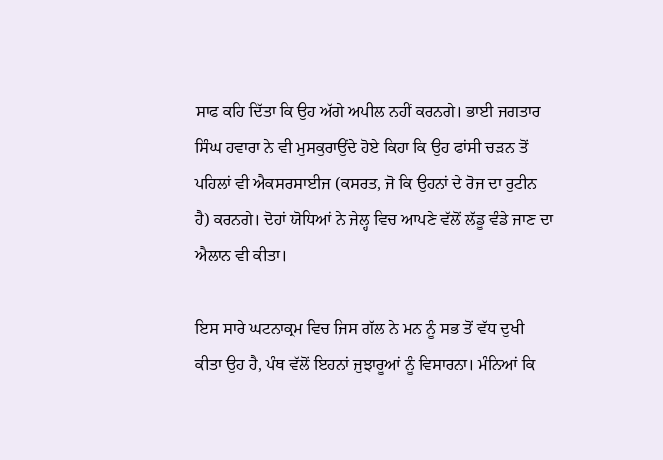ਸਾਫ ਕਹਿ ਦਿੱਤਾ ਕਿ ਉਹ ਅੱਗੇ ਅਪੀਲ ਨਹੀਂ ਕਰਨਗੇ। ਭਾਈ ਜਗਤਾਰ ਸਿੰਘ ਹਵਾਰਾ ਨੇ ਵੀ ਮੁਸਕੁਰਾਉਂਦੇ ਹੋਏ ਕਿਹਾ ਕਿ ਉਹ ਫਾਂਸੀ ਚੜਨ ਤੋਂ ਪਹਿਲਾਂ ਵੀ ਐਕਸਰਸਾਈਜ (ਕਸਰਤ, ਜੋ ਕਿ ਉਹਨਾਂ ਦੇ ਰੋਜ ਦਾ ਰੁਟੀਨ ਹੈ) ਕਰਨਗੇ। ਦੋਹਾਂ ਯੋਧਿਆਂ ਨੇ ਜੇਲ੍ਹ ਵਿਚ ਆਪਣੇ ਵੱਲੋਂ ਲੱਡੂ ਵੰਡੇ ਜਾਣ ਦਾ ਐਲਾਨ ਵੀ ਕੀਤਾ।

ਇਸ ਸਾਰੇ ਘਟਨਾਕ੍ਰਮ ਵਿਚ ਜਿਸ ਗੱਲ ਨੇ ਮਨ ਨੂੰ ਸਭ ਤੋਂ ਵੱਧ ਦੁਖੀ ਕੀਤਾ ਉਹ ਹੈ, ਪੰਥ ਵੱਲੋਂ ਇਹਨਾਂ ਜੁਝਾਰੂਆਂ ਨੂੰ ਵਿਸਾਰਨਾ। ਮੰਨਿਆਂ ਕਿ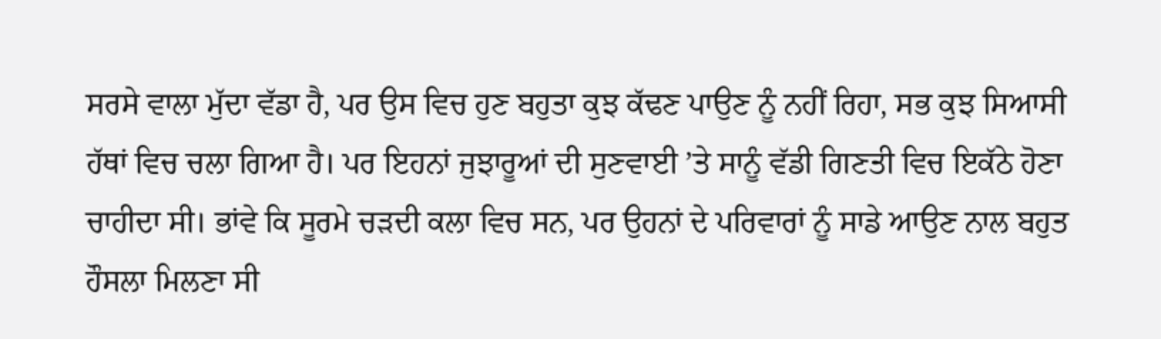ਸਰਸੇ ਵਾਲਾ ਮੁੱਦਾ ਵੱਡਾ ਹੈ, ਪਰ ਉਸ ਵਿਚ ਹੁਣ ਬਹੁਤਾ ਕੁਝ ਕੱਢਣ ਪਾਉਣ ਨੂੰ ਨਹੀਂ ਰਿਹਾ, ਸਭ ਕੁਝ ਸਿਆਸੀ ਹੱਥਾਂ ਵਿਚ ਚਲਾ ਗਿਆ ਹੈ। ਪਰ ਇਹਨਾਂ ਜੁਝਾਰੂਆਂ ਦੀ ਸੁਣਵਾਈ ’ਤੇ ਸਾਨੂੰ ਵੱਡੀ ਗਿਣਤੀ ਵਿਚ ਇਕੱਠੇ ਹੋਣਾ ਚਾਹੀਦਾ ਸੀ। ਭਾਂਵੇ ਕਿ ਸੂਰਮੇ ਚੜਦੀ ਕਲਾ ਵਿਚ ਸਨ, ਪਰ ਉਹਨਾਂ ਦੇ ਪਰਿਵਾਰਾਂ ਨੂੰ ਸਾਡੇ ਆਉਣ ਨਾਲ ਬਹੁਤ ਹੌਸਲਾ ਮਿਲਣਾ ਸੀ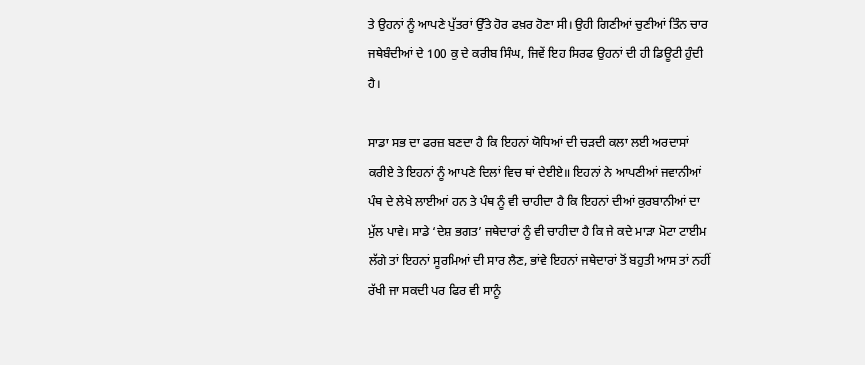ਤੇ ਉਹਨਾਂ ਨੂੰ ਆਪਣੇ ਪੁੱਤਰਾਂ ਉੱਤੇ ਹੋਰ ਫਖ਼ਰ ਹੋਣਾ ਸੀ। ਉਹੀ ਗਿਣੀਆਂ ਚੁਣੀਆਂ ਤਿੰਨ ਚਾਰ ਜਥੇਬੰਦੀਆਂ ਦੇ 100 ਕੁ ਦੇ ਕਰੀਬ ਸਿੰਘ, ਜਿਵੇਂ ਇਹ ਸਿਰਫ ਉਹਨਾਂ ਦੀ ਹੀ ਡਿਊਟੀ ਹੁੰਦੀ ਹੈ।

ਸਾਡਾ ਸਭ ਦਾ ਫਰਜ਼ ਬਣਦਾ ਹੈ ਕਿ ਇਹਨਾਂ ਯੋਧਿਆਂ ਦੀ ਚੜਦੀ ਕਲਾ ਲਈ ਅਰਦਾਸਾਂ ਕਰੀਏ ਤੇ ਇਹਨਾਂ ਨੂੰ ਆਪਣੇ ਦਿਲਾਂ ਵਿਚ ਥਾਂ ਦੇਈਏ॥ ਇਹਨਾਂ ਨੇ ਆਪਣੀਆਂ ਜਵਾਨੀਆਂ ਪੰਥ ਦੇ ਲੇਖੇ ਲਾਈਆਂ ਹਨ ਤੇ ਪੰਥ ਨੂੰ ਵੀ ਚਾਹੀਦਾ ਹੈ ਕਿ ਇਹਨਾਂ ਦੀਆਂ ਕੁਰਬਾਨੀਆਂ ਦਾ ਮੁੱਲ ਪਾਵੇ। ਸਾਡੇ ‘ਦੇਸ਼ ਭਗਤ’ ਜਥੇਦਾਰਾਂ ਨੂੰ ਵੀ ਚਾਹੀਦਾ ਹੈ ਕਿ ਜੇ ਕਦੇ ਮਾੜਾ ਮੋਟਾ ਟਾਈਮ ਲੱਗੇ ਤਾਂ ਇਹਨਾਂ ਸੂਰਮਿਆਂ ਦੀ ਸਾਰ ਲੈਣ, ਭਾਂਵੇ ਇਹਨਾਂ ਜਥੇਦਾਰਾਂ ਤੋਂ ਬਹੁਤੀ ਆਸ ਤਾਂ ਨਹੀਂ ਰੱਖੀ ਜਾ ਸਕਦੀ ਪਰ ਫਿਰ ਵੀ ਸਾਨੂੰ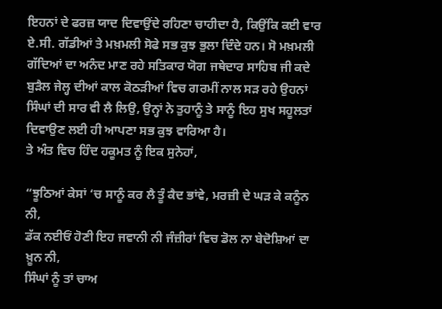ਇਹਨਾਂ ਦੇ ਫਰਜ਼ ਯਾਦ ਦਿਵਾਉਂਦੇ ਰਹਿਣਾ ਚਾਹੀਦਾ ਹੈ, ਕਿਉਂਕਿ ਕਈ ਵਾਰ ਏ.ਸੀ. ਗੱਡੀਆਂ ਤੇ ਮਖ਼ਮਲੀ ਸੋਫੇ ਸਭ ਕੁਝ ਭੁਲਾ ਦਿੰਦੇ ਹਨ। ਸੋ ਮਖ਼ਮਲੀ ਗੱਦਿਆਂ ਦਾ ਅਨੰਦ ਮਾਣ ਰਹੇ ਸਤਿਕਾਰ ਯੋਗ ਜਥੇਦਾਰ ਸਾਹਿਬ ਜੀ ਕਦੇ ਬੁੜੈਲ ਜੇਲ੍ਹ ਦੀਆਂ ਕਾਲ ਕੋਠੜੀਆਂ ਵਿਚ ਗਰਮੀਂ ਨਾਲ ਸੜ ਰਹੇ ਉਹਨਾਂ ਸਿੰਘਾਂ ਦੀ ਸਾਰ ਵੀ ਲੈ ਲਿਉ, ਉਨ੍ਹਾਂ ਨੇ ਤੁਹਾਨੂੰ ਤੇ ਸਾਨੂੰ ਇਹ ਸੁਖ ਸਹੂਲਤਾਂ ਦਿਵਾਉਣ ਲਈ ਹੀ ਆਪਣਾ ਸਭ ਕੁਝ ਵਾਰਿਆ ਹੈ।
ਤੇ ਅੰਤ ਵਿਚ ਹਿੰਦ ਹਕੂਮਤ ਨੂੰ ਇਕ ਸੁਨੇਹਾਂ,

“ਝੂਠਿਆਂ ਕੇਸਾਂ ‘ਚ ਸਾਨੂੰ ਕਰ ਲੈ ਤੂੰ ਕੈਦ ਭਾਂਵੇ, ਮਰਜ਼ੀ ਦੇ ਘੜ ਕੇ ਕਨੂੰਨ ਨੀ,
ਡੱਕ ਨਈਓਂ ਹੋਣੀ ਇਹ ਜਵਾਨੀ ਨੀ ਜੰਜ਼ੀਰਾਂ ਵਿਚ ਡੋਲ ਨਾ ਬੇਦੋਸ਼ਿਆਂ ਦਾ ਖ਼ੂਨ ਨੀ,
ਸਿੰਘਾਂ ਨੂੰ ਤਾਂ ਚਾਅ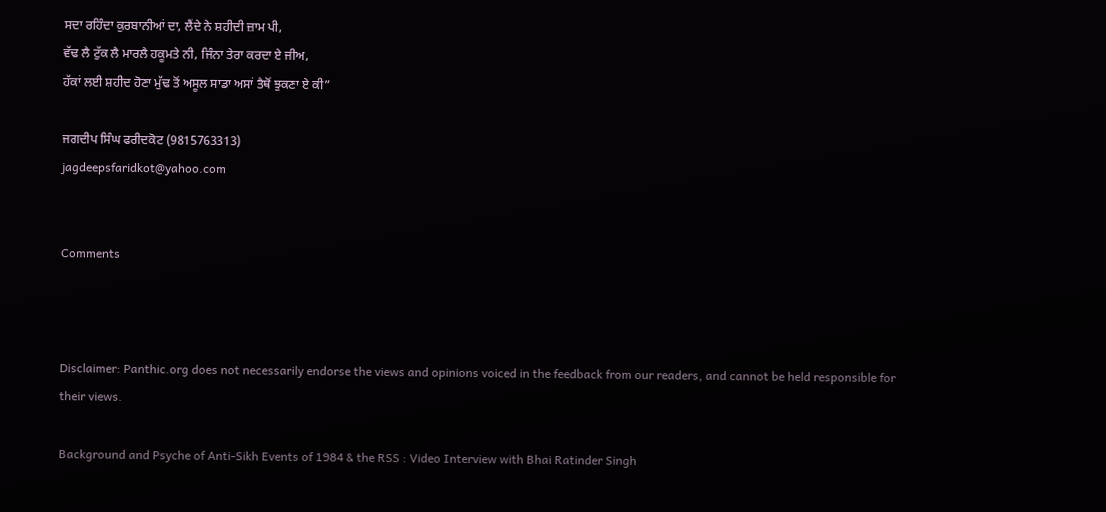ਸਦਾ ਰਹਿੰਦਾ ਕੁਰਬਾਨੀਆਂ ਦਾ, ਲੈਂਦੇ ਨੇ ਸ਼ਹੀਦੀ ਜ਼ਾਮ ਪੀ,
ਵੱਢ ਲੈ ਟੁੱਕ ਲੈ ਮਾਰਲੈ ਹਕੂਮਤੇ ਨੀ, ਜਿੰਨਾ ਤੇਰਾ ਕਰਦਾ ਏ ਜੀਅ,
ਹੱਕਾਂ ਲਈ ਸ਼ਹੀਦ ਹੋਣਾ ਮੁੱਢ ਤੋਂ ਅਸੂਲ ਸਾਡਾ ਅਸਾਂ ਤੈਥੋਂ ਝੁਕਣਾ ਏ ਕੀ”

ਜਗਦੀਪ ਸਿੰਘ ਫਰੀਦਕੋਟ (9815763313)
jagdeepsfaridkot@yahoo.com


Comments



Disclaimer: Panthic.org does not necessarily endorse the views and opinions voiced in the feedback from our readers, and cannot be held responsible for their views.

Background and Psyche of Anti-Sikh Events of 1984 & the RSS : Video Interview with Bhai Ratinder Singh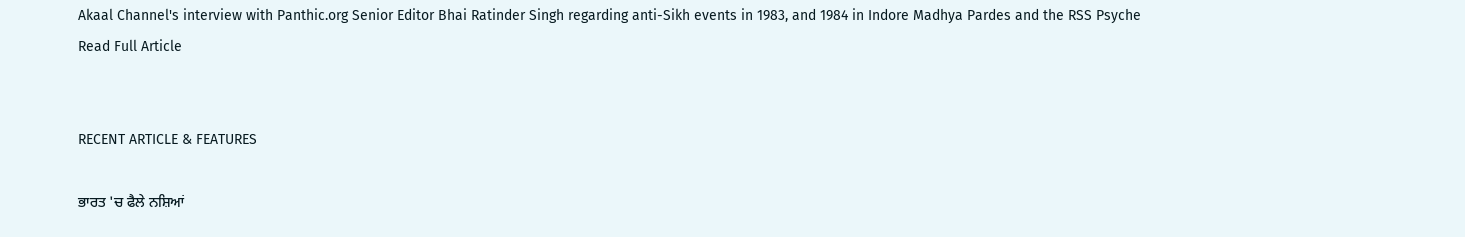Akaal Channel's interview with Panthic.org Senior Editor Bhai Ratinder Singh regarding anti-Sikh events in 1983, and 1984 in Indore Madhya Pardes and the RSS Psyche
Read Full Article


RECENT ARTICLE & FEATURES

ਭਾਰਤ 'ਚ ਫੈਲੇ ਨਸ਼ਿਆਂ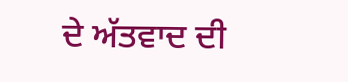ਦੇ ਅੱਤਵਾਦ ਦੀ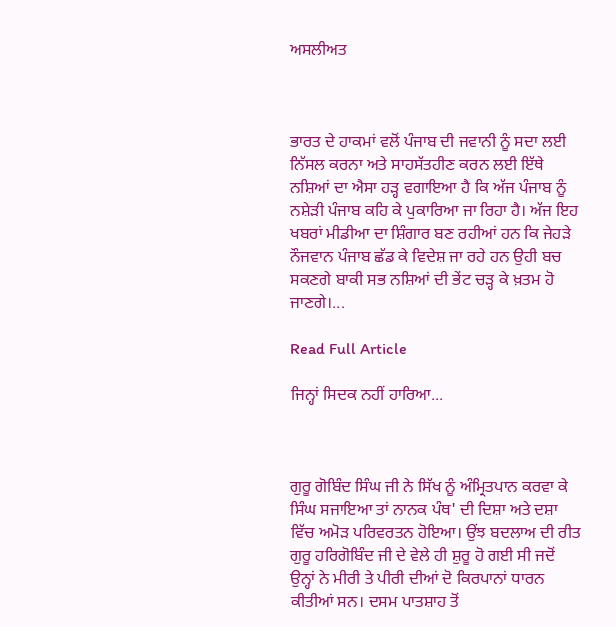ਅਸਲੀਅਤ



ਭਾਰਤ ਦੇ ਹਾਕਮਾਂ ਵਲੋਂ ਪੰਜਾਬ ਦੀ ਜਵਾਨੀ ਨੂੰ ਸਦਾ ਲਈ ਨਿੱਸਲ ਕਰਨਾ ਅਤੇ ਸਾਹਸੱਤਹੀਣ ਕਰਨ ਲਈ ਇੱਥੇ ਨਸ਼ਿਆਂ ਦਾ ਐਸਾ ਹੜ੍ਹ ਵਗਾਇਆ ਹੈ ਕਿ ਅੱਜ ਪੰਜਾਬ ਨੂੰ ਨਸ਼ੇੜੀ ਪੰਜਾਬ ਕਹਿ ਕੇ ਪੁਕਾਰਿਆ ਜਾ ਰਿਹਾ ਹੈ। ਅੱਜ ਇਹ ਖਬਰਾਂ ਮੀਡੀਆ ਦਾ ਸ਼ਿੰਗਾਰ ਬਣ ਰਹੀਆਂ ਹਨ ਕਿ ਜੇਹੜੇ ਨੌਜਵਾਨ ਪੰਜਾਬ ਛੱਡ ਕੇ ਵਿਦੇਸ਼ ਜਾ ਰਹੇ ਹਨ ਉਹੀ ਬਚ ਸਕਣਗੇ ਬਾਕੀ ਸਭ ਨਸ਼ਿਆਂ ਦੀ ਭੇਂਟ ਚੜ੍ਹ ਕੇ ਖ਼ਤਮ ਹੋ ਜਾਣਗੇ।...

Read Full Article

ਜਿਨ੍ਹਾਂ ਸਿਦਕ ਨਹੀਂ ਹਾਰਿਆ...



ਗੁਰੂ ਗੋਬਿੰਦ ਸਿੰਘ ਜੀ ਨੇ ਸਿੱਖ ਨੂੰ ਅੰਮ੍ਰਿਤਪਾਨ ਕਰਵਾ ਕੇ ਸਿੰਘ ਸਜਾਇਆ ਤਾਂ ਨਾਨਕ ਪੰਥ' ਦੀ ਦਿਸ਼ਾ ਅਤੇ ਦਸ਼ਾ ਵਿੱਚ ਅਮੋੜ ਪਰਿਵਰਤਨ ਹੋਇਆ। ਉਂਝ ਬਦਲਾਅ ਦੀ ਰੀਤ ਗੁਰੂ ਹਰਿਗੋਬਿੰਦ ਜੀ ਦੇ ਵੇਲੇ ਹੀ ਸ਼ੁਰੂ ਹੋ ਗਈ ਸੀ ਜਦੋਂ ਉਨ੍ਹਾਂ ਨੇ ਮੀਰੀ ਤੇ ਪੀਰੀ ਦੀਆਂ ਦੋ ਕਿਰਪਾਨਾਂ ਧਾਰਨ ਕੀਤੀਆਂ ਸਨ। ਦਸਮ ਪਾਤਸ਼ਾਹ ਤੋਂ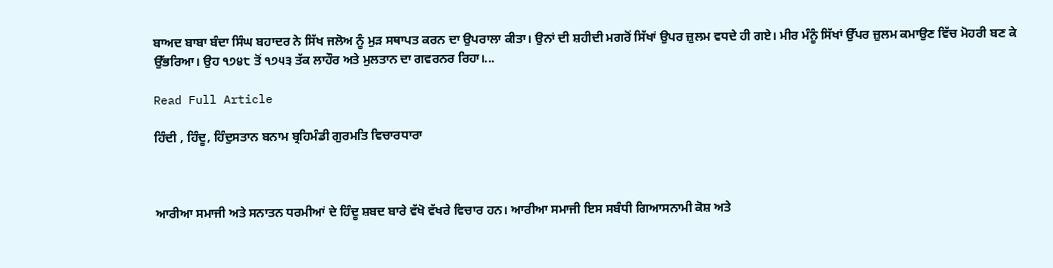ਬਾਅਦ ਬਾਬਾ ਬੰਦਾ ਸਿੰਘ ਬਹਾਦਰ ਨੇ ਸਿੱਖ ਜਲੋਅ ਨੂੰ ਮੁੜ ਸਥਾਪਤ ਕਰਨ ਦਾ ਉਪਰਾਲਾ ਕੀਤਾ। ਉਨਾਂ ਦੀ ਸ਼ਹੀਦੀ ਮਗਰੋਂ ਸਿੱਖਾਂ ਉਪਰ ਜ਼ੁਲਮ ਵਧਦੇ ਹੀ ਗਏ। ਮੀਰ ਮੰਨੂੰ ਸਿੱਖਾਂ ਉੱਪਰ ਜ਼ੁਲਮ ਕਮਾਉਣ ਵਿੱਚ ਮੋਹਰੀ ਬਣ ਕੇ ਉੱਭਰਿਆ। ਉਹ ੧੭੪੮ ਤੋਂ ੧੭੫੩ ਤੱਕ ਲਾਹੌਰ ਅਤੇ ਮੁਲਤਾਨ ਦਾ ਗਵਰਨਰ ਰਿਹਾ।...

Read Full Article

ਹਿੰਦੀ , ਹਿੰਦੂ, ਹਿੰਦੁਸਤਾਨ ਬਨਾਮ ਬ੍ਰਹਿਮੰਡੀ ਗੁਰਮਤਿ ਵਿਚਾਰਧਾਰਾ



ਆਰੀਆ ਸਮਾਜੀ ਅਤੇ ਸਨਾਤਨ ਧਰਮੀਆਂ ਦੇ ਹਿੰਦੂ ਸ਼ਬਦ ਬਾਰੇ ਵੱਖੋ ਵੱਖਰੇ ਵਿਚਾਰ ਹਨ। ਆਰੀਆ ਸਮਾਜੀ ਇਸ ਸਬੰਧੀ ਗਿਆਸਨਾਮੀ ਕੋਸ਼ ਅਤੇ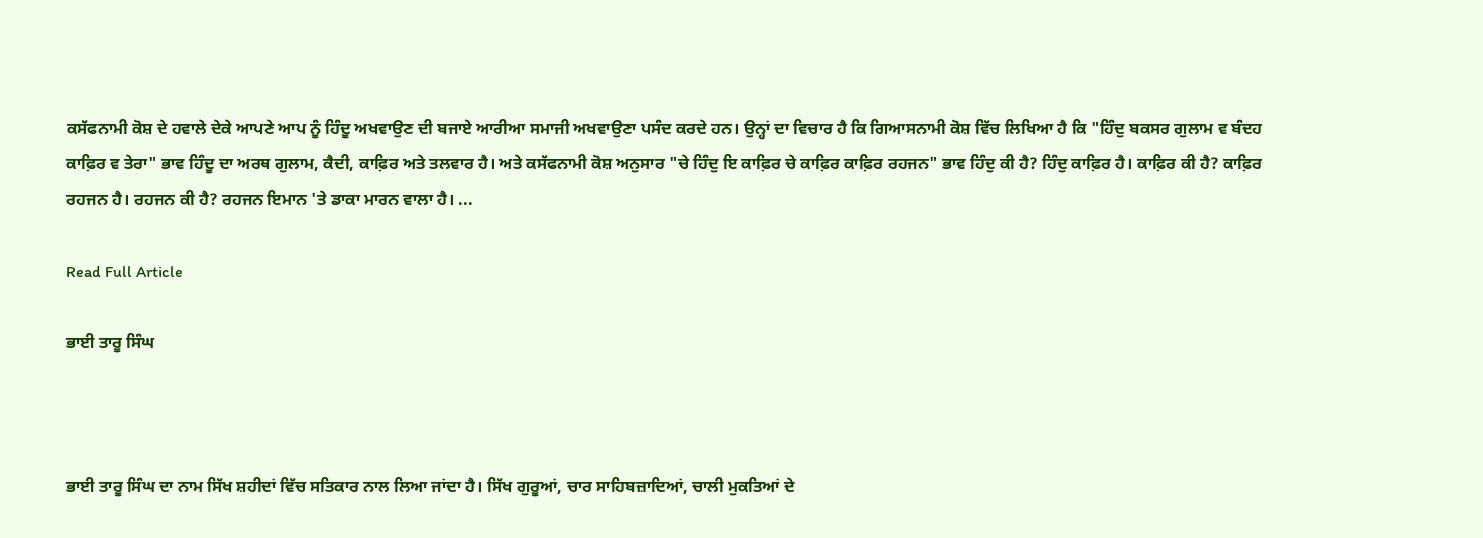ਕਸੱਫਨਾਮੀ ਕੋਸ਼ ਦੇ ਹਵਾਲੇ ਦੇਕੇ ਆਪਣੇ ਆਪ ਨੂੰ ਹਿੰਦੂ ਅਖਵਾਉਣ ਦੀ ਬਜਾਏ ਆਰੀਆ ਸਮਾਜੀ ਅਖਵਾਉਣਾ ਪਸੰਦ ਕਰਦੇ ਹਨ। ਉਨ੍ਹਾਂ ਦਾ ਵਿਚਾਰ ਹੈ ਕਿ ਗਿਆਸਨਾਮੀ ਕੋਸ਼ ਵਿੱਚ ਲਿਖਿਆ ਹੈ ਕਿ "ਹਿੰਦੁ ਬਕਸਰ ਗੁਲਾਮ ਵ ਬੰਦਹ ਕਾਫ਼ਿਰ ਵ ਤੇਰਾ" ਭਾਵ ਹਿੰਦੂ ਦਾ ਅਰਥ ਗੁਲਾਮ, ਕੈਦੀ, ਕਾਫ਼ਿਰ ਅਤੇ ਤਲਵਾਰ ਹੈ। ਅਤੇ ਕਸੱਫਨਾਮੀ ਕੋਸ਼ ਅਨੁਸਾਰ "ਚੇ ਹਿੰਦੁ ਇ ਕਾਫ਼ਿਰ ਚੇ ਕਾਫ਼ਿਰ ਕਾਫ਼ਿਰ ਰਹਜਨ" ਭਾਵ ਹਿੰਦੁ ਕੀ ਹੈ? ਹਿੰਦੁ ਕਾਫ਼ਿਰ ਹੈ। ਕਾਫ਼ਿਰ ਕੀ ਹੈ? ਕਾਫ਼ਿਰ ਰਹਜਨ ਹੈ। ਰਹਜਨ ਕੀ ਹੈ? ਰਹਜਨ ਇਮਾਨ 'ਤੇ ਡਾਕਾ ਮਾਰਨ ਵਾਲਾ ਹੈ। ...

Read Full Article

ਭਾਈ ਤਾਰੂ ਸਿੰਘ



ਭਾਈ ਤਾਰੂ ਸਿੰਘ ਦਾ ਨਾਮ ਸਿੱਖ ਸ਼ਹੀਦਾਂ ਵਿੱਚ ਸਤਿਕਾਰ ਨਾਲ ਲਿਆ ਜਾਂਦਾ ਹੈ। ਸਿੱਖ ਗੁਰੂਆਂ, ਚਾਰ ਸਾਹਿਬਜ਼ਾਦਿਆਂ, ਚਾਲੀ ਮੁਕਤਿਆਂ ਦੇ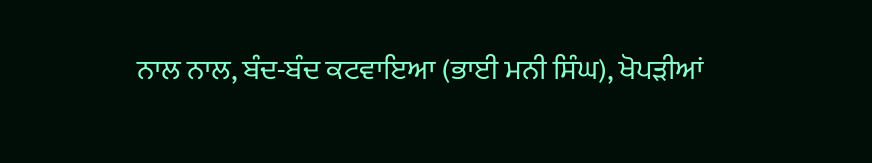ਨਾਲ ਨਾਲ, ਬੰਦ-ਬੰਦ ਕਟਵਾਇਆ (ਭਾਈ ਮਨੀ ਸਿੰਘ), ਖੋਪੜੀਆਂ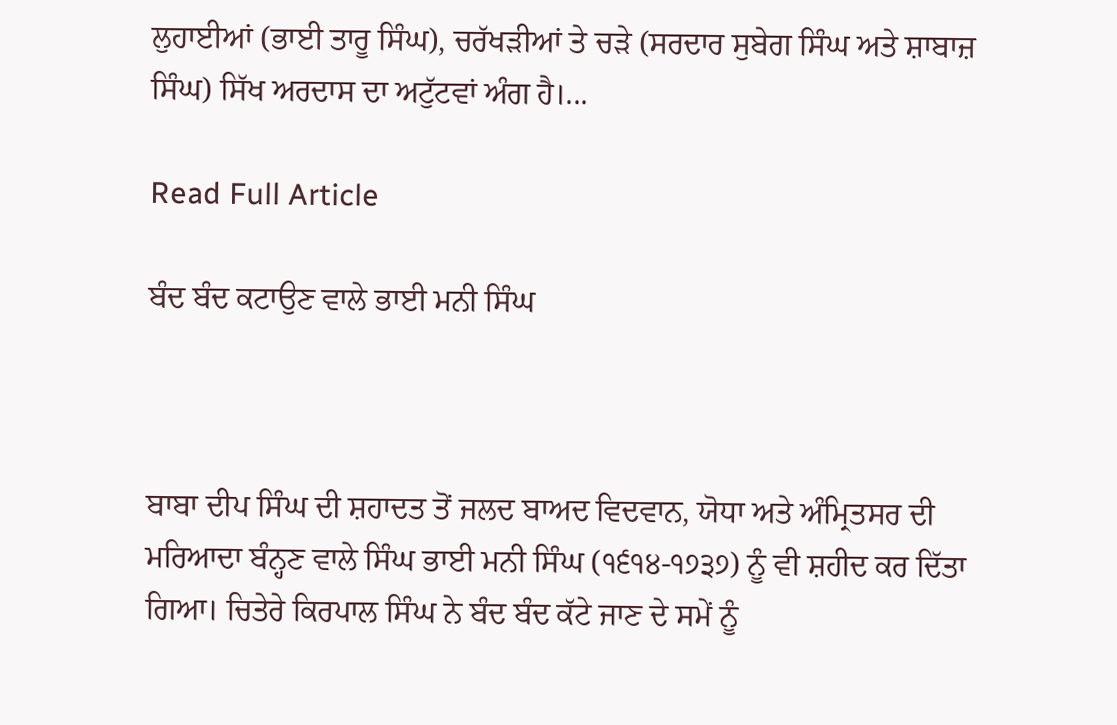ਲੁਹਾਈਆਂ (ਭਾਈ ਤਾਰੂ ਸਿੰਘ), ਚਰੱਖੜੀਆਂ ਤੇ ਚੜੇ (ਸਰਦਾਰ ਸੁਬੇਗ ਸਿੰਘ ਅਤੇ ਸ਼ਾਬਾਜ਼ ਸਿੰਘ) ਸਿੱਖ ਅਰਦਾਸ ਦਾ ਅਟੁੱਟਵਾਂ ਅੰਗ ਹੈ।...

Read Full Article

ਬੰਦ ਬੰਦ ਕਟਾਉਣ ਵਾਲੇ ਭਾਈ ਮਨੀ ਸਿੰਘ



ਬਾਬਾ ਦੀਪ ਸਿੰਘ ਦੀ ਸ਼ਹਾਦਤ ਤੋਂ ਜਲਦ ਬਾਅਦ ਵਿਦਵਾਨ, ਯੋਧਾ ਅਤੇ ਅੰਮ੍ਰਿਤਸਰ ਦੀ ਮਰਿਆਦਾ ਬੰਨ੍ਹਣ ਵਾਲੇ ਸਿੰਘ ਭਾਈ ਮਨੀ ਸਿੰਘ (੧੬੧੪-੧੭੩੭) ਨੂੰ ਵੀ ਸ਼ਹੀਦ ਕਰ ਦਿੱਤਾ ਗਿਆ। ਚਿਤੇਰੇ ਕਿਰਪਾਲ ਸਿੰਘ ਨੇ ਬੰਦ ਬੰਦ ਕੱਟੇ ਜਾਣ ਦੇ ਸਮੇਂ ਨੂੰ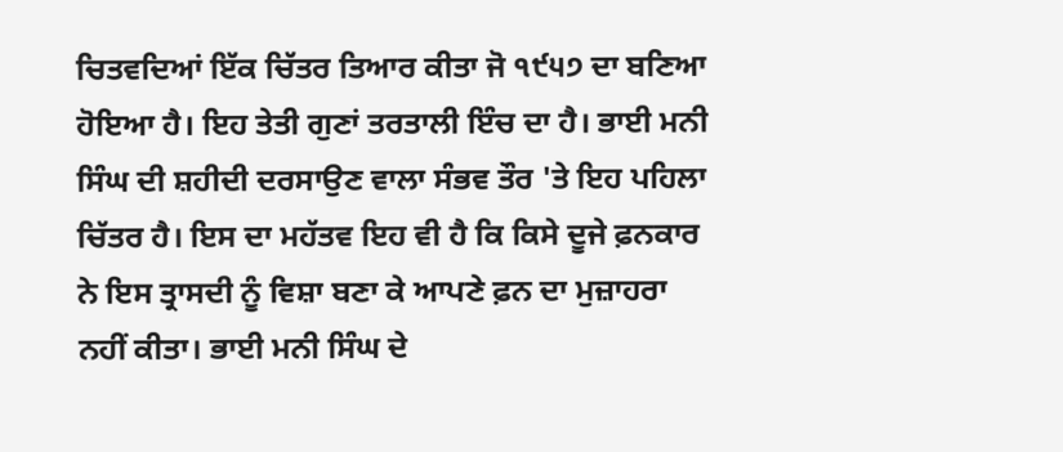ਚਿਤਵਦਿਆਂ ਇੱਕ ਚਿੱਤਰ ਤਿਆਰ ਕੀਤਾ ਜੋ ੧੯੫੭ ਦਾ ਬਣਿਆ ਹੋਇਆ ਹੈ। ਇਹ ਤੇਤੀ ਗੁਣਾਂ ਤਰਤਾਲੀ ਇੰਚ ਦਾ ਹੈ। ਭਾਈ ਮਨੀ ਸਿੰਘ ਦੀ ਸ਼ਹੀਦੀ ਦਰਸਾਉਣ ਵਾਲਾ ਸੰਭਵ ਤੌਰ 'ਤੇ ਇਹ ਪਹਿਲਾ ਚਿੱਤਰ ਹੈ। ਇਸ ਦਾ ਮਹੱਤਵ ਇਹ ਵੀ ਹੈ ਕਿ ਕਿਸੇ ਦੂਜੇ ਫ਼ਨਕਾਰ ਨੇ ਇਸ ਤ੍ਰਾਸਦੀ ਨੂੰ ਵਿਸ਼ਾ ਬਣਾ ਕੇ ਆਪਣੇ ਫ਼ਨ ਦਾ ਮੁਜ਼ਾਹਰਾ ਨਹੀਂ ਕੀਤਾ। ਭਾਈ ਮਨੀ ਸਿੰਘ ਦੇ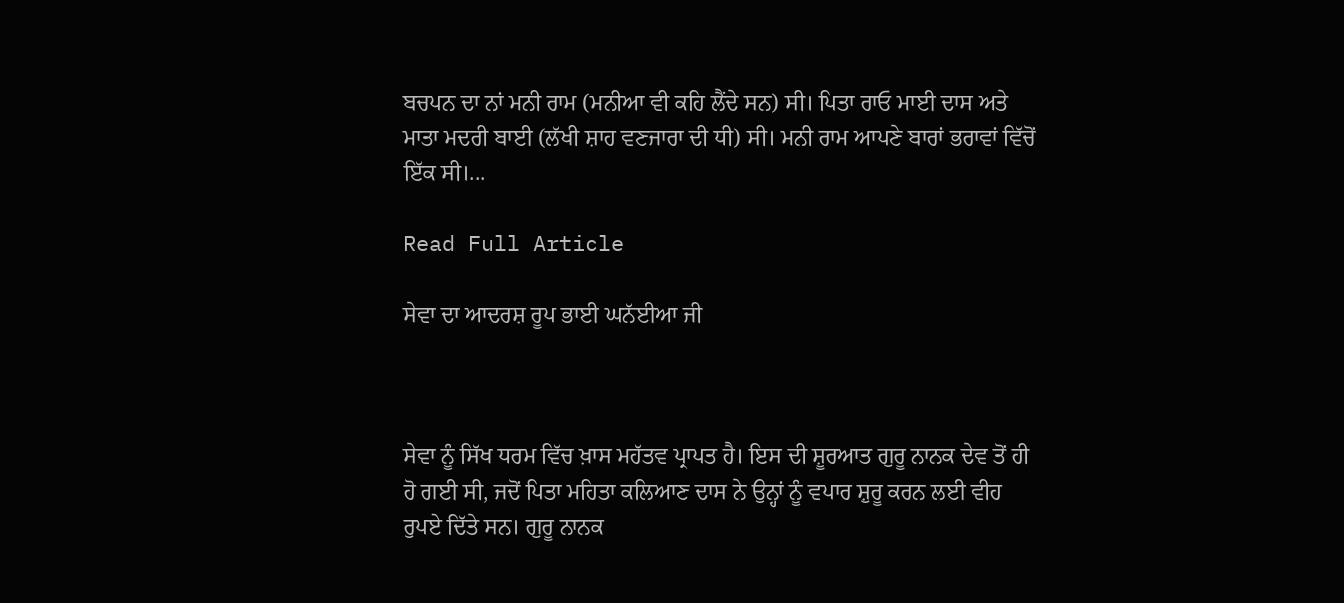ਬਚਪਨ ਦਾ ਨਾਂ ਮਨੀ ਰਾਮ (ਮਨੀਆ ਵੀ ਕਹਿ ਲੈਂਦੇ ਸਨ) ਸੀ। ਪਿਤਾ ਰਾਓ ਮਾਈ ਦਾਸ ਅਤੇ ਮਾਤਾ ਮਦਰੀ ਬਾਈ (ਲੱਖੀ ਸ਼ਾਹ ਵਣਜਾਰਾ ਦੀ ਧੀ) ਸੀ। ਮਨੀ ਰਾਮ ਆਪਣੇ ਬਾਰਾਂ ਭਰਾਵਾਂ ਵਿੱਚੋਂ ਇੱਕ ਸੀ।...

Read Full Article

ਸੇਵਾ ਦਾ ਆਦਰਸ਼ ਰੂਪ ਭਾਈ ਘਨੱਈਆ ਜੀ



ਸੇਵਾ ਨੂੰ ਸਿੱਖ ਧਰਮ ਵਿੱਚ ਖ਼ਾਸ ਮਹੱਤਵ ਪ੍ਰਾਪਤ ਹੈ। ਇਸ ਦੀ ਸ਼ੂਰਆਤ ਗੁਰੂ ਨਾਨਕ ਦੇਵ ਤੋਂ ਹੀ ਹੋ ਗਈ ਸੀ, ਜਦੋਂ ਪਿਤਾ ਮਹਿਤਾ ਕਲਿਆਣ ਦਾਸ ਨੇ ਉਨ੍ਹਾਂ ਨੂੰ ਵਪਾਰ ਸ਼ੁਰੂ ਕਰਨ ਲਈ ਵੀਹ ਰੁਪਏ ਦਿੱਤੇ ਸਨ। ਗੁਰੂ ਨਾਨਕ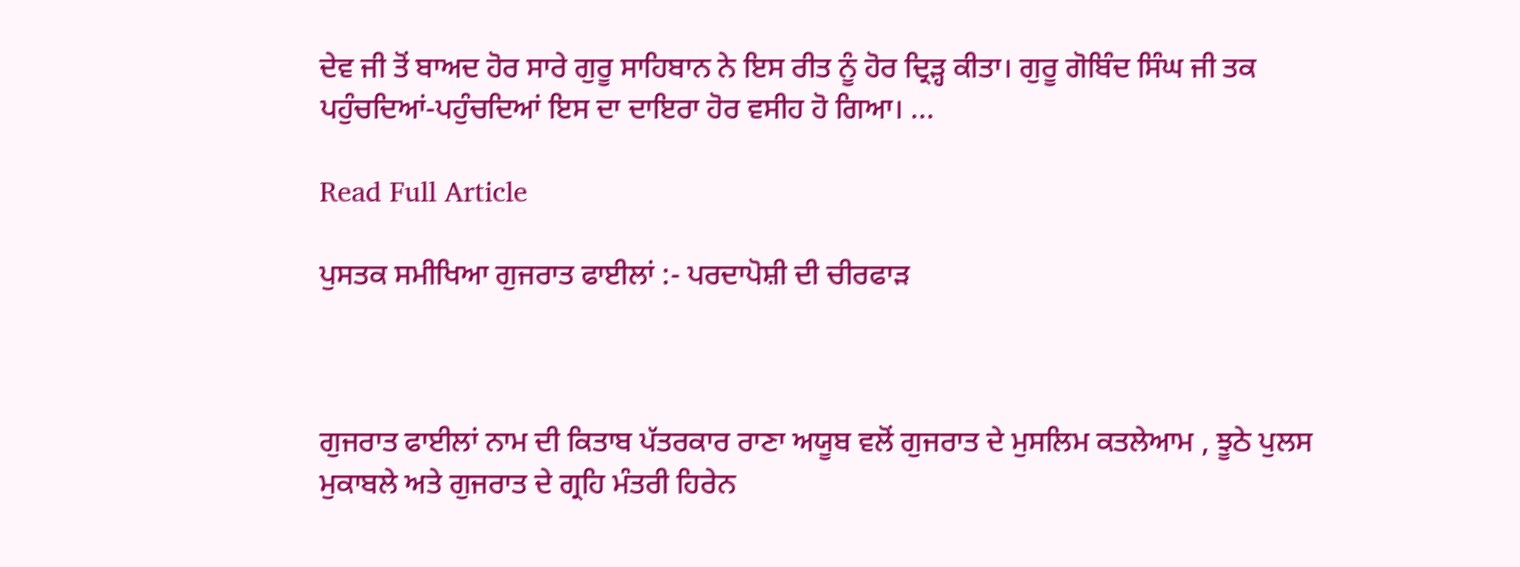ਦੇਵ ਜੀ ਤੋਂ ਬਾਅਦ ਹੋਰ ਸਾਰੇ ਗੁਰੂ ਸਾਹਿਬਾਨ ਨੇ ਇਸ ਰੀਤ ਨੂੰ ਹੋਰ ਦ੍ਰਿੜ੍ਹ ਕੀਤਾ। ਗੁਰੂ ਗੋਬਿੰਦ ਸਿੰਘ ਜੀ ਤਕ ਪਹੁੰਚਦਿਆਂ-ਪਹੁੰਚਦਿਆਂ ਇਸ ਦਾ ਦਾਇਰਾ ਹੋਰ ਵਸੀਹ ਹੋ ਗਿਆ। ...

Read Full Article

ਪੁਸਤਕ ਸਮੀਖਿਆ ਗੁਜਰਾਤ ਫਾਈਲਾਂ :- ਪਰਦਾਪੋਸ਼ੀ ਦੀ ਚੀਰਫਾੜ



ਗੁਜਰਾਤ ਫਾਈਲਾਂ ਨਾਮ ਦੀ ਕਿਤਾਬ ਪੱਤਰਕਾਰ ਰਾਣਾ ਅਯੂਬ ਵਲੋਂ ਗੁਜਰਾਤ ਦੇ ਮੁਸਲਿਮ ਕਤਲੇਆਮ , ਝੂਠੇ ਪੁਲਸ ਮੁਕਾਬਲੇ ਅਤੇ ਗੁਜਰਾਤ ਦੇ ਗ੍ਰਹਿ ਮੰਤਰੀ ਹਿਰੇਨ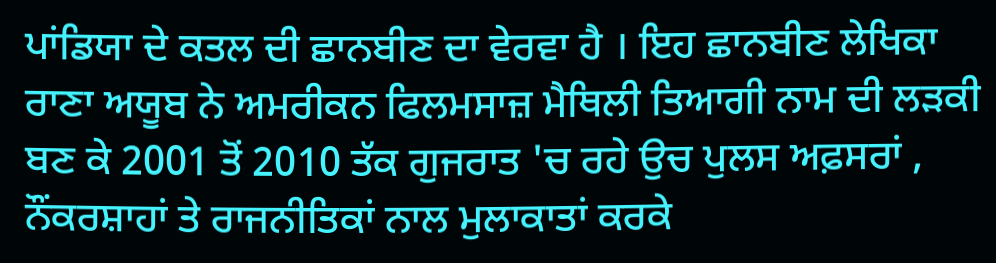ਪਾਂਡਿਯਾ ਦੇ ਕਤਲ ਦੀ ਛਾਨਬੀਣ ਦਾ ਵੇਰਵਾ ਹੈ । ਇਹ ਛਾਨਬੀਣ ਲੇਖਿਕਾ ਰਾਣਾ ਅਯੂਬ ਨੇ ਅਮਰੀਕਨ ਫਿਲਮਸਾਜ਼ ਮੈਥਿਲੀ ਤਿਆਗੀ ਨਾਮ ਦੀ ਲੜਕੀ ਬਣ ਕੇ 2001 ਤੋਂ 2010 ਤੱਕ ਗੁਜਰਾਤ 'ਚ ਰਹੇ ਉਚ ਪੁਲਸ ਅਫ਼ਸਰਾਂ , ਨੌਂਕਰਸ਼ਾਹਾਂ ਤੇ ਰਾਜਨੀਤਿਕਾਂ ਨਾਲ ਮੁਲਾਕਾਤਾਂ ਕਰਕੇ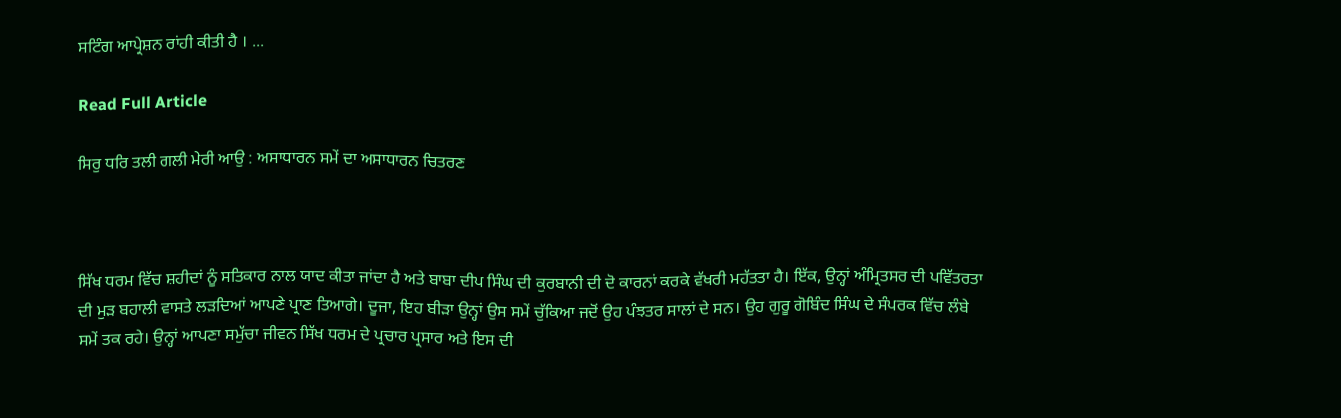ਸਟਿੰਗ ਆਪ੍ਰੇਸ਼ਨ ਰਾਂਹੀ ਕੀਤੀ ਹੈ । ...

Read Full Article

ਸਿਰੁ ਧਰਿ ਤਲੀ ਗਲੀ ਮੇਰੀ ਆਉ : ਅਸਾਧਾਰਨ ਸਮੇਂ ਦਾ ਅਸਾਧਾਰਨ ਚਿਤਰਣ



ਸਿੱਖ ਧਰਮ ਵਿੱਚ ਸ਼ਹੀਦਾਂ ਨੂੰ ਸਤਿਕਾਰ ਨਾਲ ਯਾਦ ਕੀਤਾ ਜਾਂਦਾ ਹੈ ਅਤੇ ਬਾਬਾ ਦੀਪ ਸਿੰਘ ਦੀ ਕੁਰਬਾਨੀ ਦੀ ਦੋ ਕਾਰਨਾਂ ਕਰਕੇ ਵੱਖਰੀ ਮਹੱਤਤਾ ਹੈ। ਇੱਕ, ਉਨ੍ਹਾਂ ਅੰਮ੍ਰਿਤਸਰ ਦੀ ਪਵਿੱਤਰਤਾ ਦੀ ਮੁੜ ਬਹਾਲੀ ਵਾਸਤੇ ਲੜਦਿਆਂ ਆਪਣੇ ਪ੍ਰਾਣ ਤਿਆਗੇ। ਦੂਜਾ, ਇਹ ਬੀੜਾ ਉਨ੍ਹਾਂ ਉਸ ਸਮੇਂ ਚੁੱਕਿਆ ਜਦੋਂ ਉਹ ਪੰਝਤਰ ਸਾਲਾਂ ਦੇ ਸਨ। ਉਹ ਗੁਰੂ ਗੋਬਿੰਦ ਸਿੰਘ ਦੇ ਸੰਪਰਕ ਵਿੱਚ ਲੰਬੇ ਸਮੇਂ ਤਕ ਰਹੇ। ਉਨ੍ਹਾਂ ਆਪਣਾ ਸਮੁੱਚਾ ਜੀਵਨ ਸਿੱਖ ਧਰਮ ਦੇ ਪ੍ਰਚਾਰ ਪ੍ਰਸਾਰ ਅਤੇ ਇਸ ਦੀ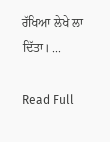ਰੱਖਿਆ ਲੇਖੇ ਲਾ ਦਿੱਤਾ। ...

Read Full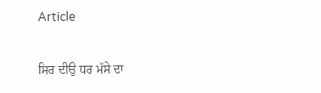Article

ਸਿਰ ਦੀਉ ਧਰ ਮੱਸੇ ਦਾ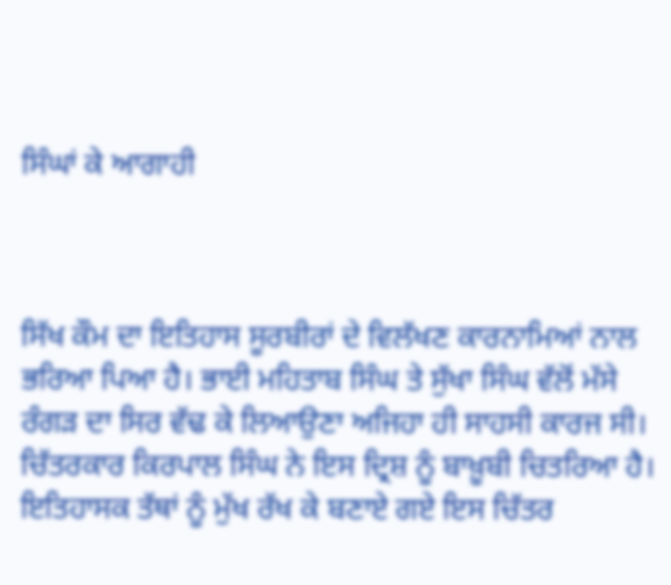ਸਿੰਘਾਂ ਕੇ ਆਗਾਹੀ



ਸਿੱਖ ਕੌਮ ਦਾ ਇਤਿਹਾਸ ਸੂਰਬੀਰਾਂ ਦੇ ਵਿਲੱਖਣ ਕਾਰਨਾਮਿਆਂ ਨਾਲ ਭਰਿਆ ਪਿਆ ਹੈ। ਭਾਈ ਮਹਿਤਾਬ ਸਿੰਘ ਤੇ ਸੁੱਖਾ ਸਿੰਘ ਵੱਲੋਂ ਮੱਸੇ ਰੰਗੜ ਦਾ ਸਿਰ ਵੱਢ ਕੇ ਲਿਆਉਣਾ ਅਜਿਹਾ ਹੀ ਸਾਹਸੀ ਕਾਰਜ ਸੀ। ਚਿੱਤਰਕਾਰ ਕਿਰਪਾਲ ਸਿੰਘ ਨੇ ਇਸ ਦ੍ਰਿਸ਼ ਨੂੰ ਬਾਖ਼ੂਬੀ ਚਿਤਰਿਆ ਹੈ। ਇਤਿਹਾਸਕ ਤੱਥਾਂ ਨੂੰ ਮੁੱਖ ਰੱਖ ਕੇ ਬਣਾਏ ਗਏ ਇਸ ਚਿੱਤਰ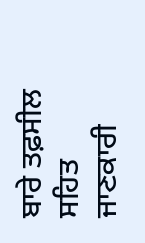ਬਾਰੇ ਤਫ਼ਸੀਲ ਸਹਿਤ ਜਾਣਕਾਰੀ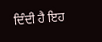ਦਿੰਦੀ ਹੈ ਇਹ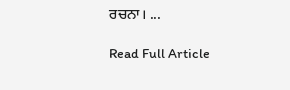ਰਚਨਾ। ...

Read Full Article